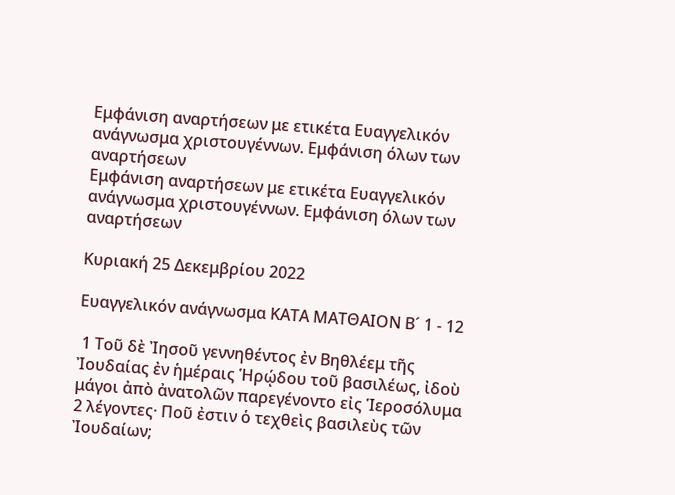Εμφάνιση αναρτήσεων με ετικέτα Ευαγγελικόν ανάγνωσμα χριστουγέννων. Εμφάνιση όλων των αναρτήσεων
Εμφάνιση αναρτήσεων με ετικέτα Ευαγγελικόν ανάγνωσμα χριστουγέννων. Εμφάνιση όλων των αναρτήσεων

Κυριακή 25 Δεκεμβρίου 2022

Ευαγγελικόν ανάγνωσμα ΚΑΤΑ ΜΑΤΘΑΙΟΝ Β´ 1 - 12

 1 Τοῦ δὲ Ἰησοῦ γεννηθέντος ἐν Βηθλέεμ τῆς Ἰουδαίας ἐν ἡμέραις Ἡρῴδου τοῦ βασιλέως, ἰδοὺ μάγοι ἀπὸ ἀνατολῶν παρεγένοντο εἰς Ἱεροσόλυμα 2 λέγοντες· Ποῦ ἐστιν ὁ τεχθεὶς βασιλεὺς τῶν Ἰουδαίων;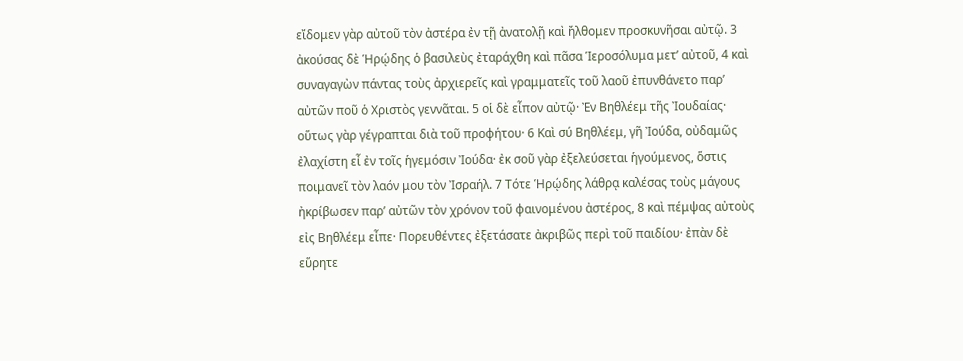εἴδομεν γὰρ αὐτοῦ τὸν ἀστέρα ἐν τῇ ἀνατολῇ καὶ ἤλθομεν προσκυνῆσαι αὐτῷ. 3 ἀκούσας δὲ Ἡρῴδης ὁ βασιλεὺς ἐταράχθη καὶ πᾶσα Ἱεροσόλυμα μετ’ αὐτοῦ, 4 καὶ συναγαγὼν πάντας τοὺς ἀρχιερεῖς καὶ γραμματεῖς τοῦ λαοῦ ἐπυνθάνετο παρ’ αὐτῶν ποῦ ὁ Χριστὸς γεννᾶται. 5 οἱ δὲ εἶπον αὐτῷ· Ἐν Βηθλέεμ τῆς Ἰουδαίας· οὕτως γὰρ γέγραπται διὰ τοῦ προφήτου· 6 Καὶ σύ Βηθλέεμ, γῆ Ἰούδα, οὐδαμῶς ἐλαχίστη εἶ ἐν τοῖς ἡγεμόσιν Ἰούδα· ἐκ σοῦ γὰρ ἐξελεύσεται ἡγούμενος, ὅστις ποιμανεῖ τὸν λαόν μου τὸν Ἰσραήλ. 7 Τότε Ἡρῴδης λάθρᾳ καλέσας τοὺς μάγους ἠκρίβωσεν παρ’ αὐτῶν τὸν χρόνον τοῦ φαινομένου ἀστέρος, 8 καὶ πέμψας αὐτοὺς εἰς Βηθλέεμ εἶπε· Πορευθέντες ἐξετάσατε ἀκριβῶς περὶ τοῦ παιδίου· ἐπὰν δὲ εὕρητε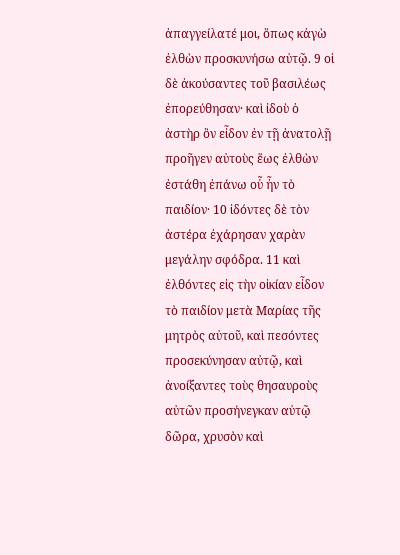ἀπαγγείλατέ μοι, ὅπως κἀγὼ ἐλθὼν προσκυνήσω αὐτῷ. 9 οἱ δὲ ἀκούσαντες τοῦ βασιλέως ἐπορεύθησαν· καὶ ἰδοὺ ὁ ἀστὴρ ὃν εἶδον ἐν τῇ ἀνατολῇ προῆγεν αὐτοὺς ἕως ἐλθὼν ἐστάθη ἐπάνω οὗ ἦν τὸ παιδίον· 10 ἰδόντες δὲ τὸν ἀστέρα ἐχάρησαν χαρὰν μεγάλην σφόδρα. 11 καὶ ἐλθόντες εἰς τὴν οἰκίαν εἶδον τὸ παιδίον μετὰ Μαρίας τῆς μητρὸς αὐτοῦ, καὶ πεσόντες προσεκύνησαν αὐτῷ, καὶ ἀνοίξαντες τοὺς θησαυροὺς αὐτῶν προσήνεγκαν αὐτῷ δῶρα, χρυσὸν καὶ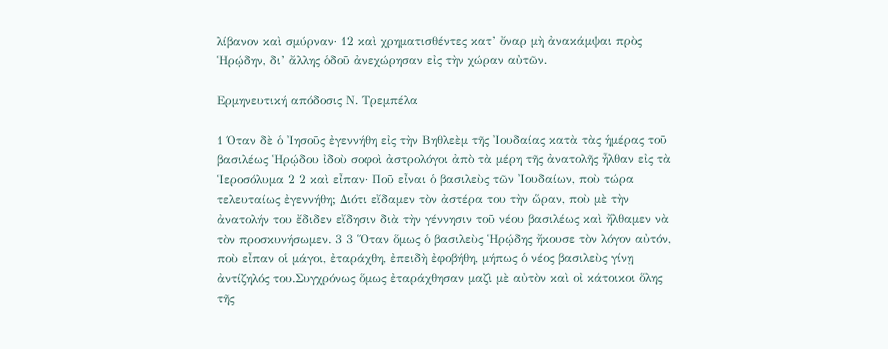λίβανον καὶ σμύρναν· 12 καὶ χρηματισθέντες κατ’ ὄναρ μὴ ἀνακάμψαι πρὸς Ἡρῴδην, δι’ ἄλλης ὁδοῦ ἀνεχώρησαν εἰς τὴν χώραν αὐτῶν.

Ερμηνευτική απόδοσις Ν. Τρεμπέλα

1 Όταν δὲ ὁ Ἰησοῦς ἐγεννήθη εἰς τὴν Βηθλεὲμ τῆς Ἰουδαίας κατὰ τὰς ἡμέρας τοῦ βασιλέως Ἡρῴδου ἰδοὺ σοφοὶ ἀστρολόγοι ἀπὸ τὰ μέρη τῆς ἀνατολῆς ἦλθαν εἰς τὰ Ἱεροσόλυμα 2 2 καὶ εἶπαν· Ποῦ εἶναι ὁ βασιλεὺς τῶν Ἰουδαίων, ποὺ τώρα τελευταίως ἐγεννήθη; Διότι εἴδαμεν τὸν ἀστέρα του τὴν ὥραν, ποὺ μὲ τὴν ἀνατολήν του ἔδιδεν εἴδησιν διὰ τὴν γέννησιν τοῦ νέου βασιλέως καὶ ἤλθαμεν νὰ τὸν προσκυνήσωμεν. 3 3 Ὅταν ὅμως ὁ βασιλεὺς Ἡρῴδης ἤκουσε τὸν λόγον αὐτόν, ποὺ εἶπαν οἱ μάγοι, ἐταράχθη, ἐπειδὴ ἐφοβήθη, μήπως ὁ νέος βασιλεὺς γίνῃ ἀντίζηλός του.Συγχρόνως ὅμως ἐταράχθησαν μαζὶ μὲ αὐτὸν καὶ οἰ κάτοικοι ὅλης τῆς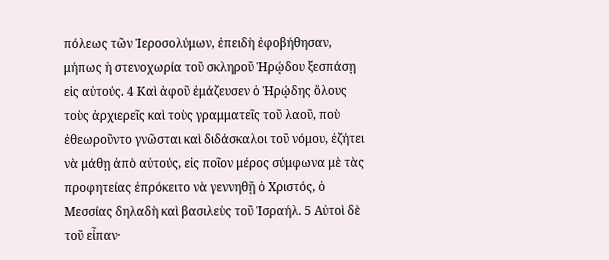πόλεως τῶν Ἱεροσολύμων, ἐπειδὴ ἐφοβήθησαν, μήπως ἡ στενοχωρία τοῦ σκληροῦ Ἡρῴδου ξεσπάσῃ εἰς αὐτούς. 4 Καὶ ἀφοῦ ἐμάζευσεν ὁ Ἡρῴδης ὅλους τοὺς ἀρχιερεῖς καὶ τοὺς γραμματεῖς τοῦ λαοῦ, ποὺ ἐθεωροῦντο γνῶσται καὶ διδάσκαλοι τοῦ νόμου, ἐζήτει νὰ μάθῃ ἀπὸ αὐτούς, εἰς ποῖον μέρος σύμφωνα μὲ τὰς προφητείας ἐπρόκειτο νὰ γεννηθῇ ὁ Χριστός, ὁ Μεσσίας δηλαδὴ καὶ βασιλεὺς τοῦ Ἰσραήλ. 5 Αὐτοὶ δὲ τοῦ εἶπαν·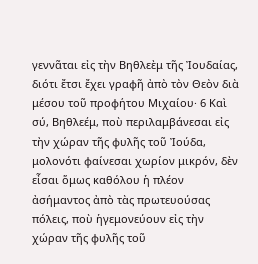γεννᾶται εἰς τὴν Βηθλεὲμ τῆς Ἰουδαίας, διότι ἔτσι ἔχει γραφῆ ἀπὸ τὸν Θεὸν διὰ μέσου τοῦ προφήτου Μιχαίου· 6 Καὶ σύ, Βηθλεέμ, ποὺ περιλαμβάνεσαι εἰς τὴν χώραν τῆς φυλῆς τοῦ Ἰούδα, μολονότι φαίνεσαι χωρίον μικρόν, δὲν εἶσαι ὅμως καθόλου ἡ πλέον ἀσήμαντος ἀπὸ τὰς πρωτευούσας πόλεις, ποὺ ἡγεμονεύουν εἰς τὴν χώραν τῆς φυλῆς τοῦ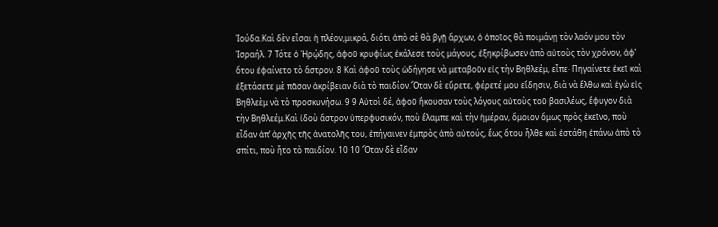Ἰούδα.Καὶ δὲν εἶσαι ἡ πλέον,μικρά, διότι ἀπὸ σὲ θὰ βγῇ ἄρχων, ὁ ὁποῖος θὰ ποιμάνῃ τὸν λαόν μου τὸν Ἰσραήλ. 7 Τότε ὁ Ἡρῴδης, ἀφοῦ κρυφίως ἐκάλεσε τοὺς μάγους, ἐξηκρίβωσεν ἀπὸ αὐτοὺς τὸν χρόνον, ἀφ’ ὅτου ἐφαίνετο τὸ ἄστρον. 8 Καὶ ἀφοῦ τοὺς ὡδήγησε νὰ μεταβοῦν εἰς τὴν Βηθλεέμ, εἶπε· Πηγαίνετε ἐκεῖ καὶ ἐξετάσετε μὲ πᾶσαν ἀκρίβειαν διὰ τὸ παιδίον.Ὅταν δὲ εὕρετε, φέρετέ μου εἴδησιν, διὰ νὰ ἔλθω καὶ ἑγὼ εἰς Βηθλεὲμ νὰ τὸ προσκυνήσω. 9 9 Αὐτοὶ δέ, ἀφοῦ ἤκουσαν τοὺς λόγους αὐτοὺς τοῦ βασιλέως, ἔφυγον διὰ τὴν Βηθλεέμ.Καὶ ἰδοὺ ἄστρον ὑπερφυσικόν, ποὺ ἔλαμπε καὶ τὴν ἡμέραν, ὅμοιον ὅμως πρὸς ἐκεῖνο, ποὺ εἶδαν ἀπ’ ἀρχῆς τῆς ἀνατολῆς του, ἐπήγαινεν ἐμπρὸς ἀπὸ αὐτούς, ἕως ὅτου ἦλθε καὶ ἐστάθη ἐπάνω ἀπὸ τὸ σπίτι, ποὺ ἧτο τὸ παιδίον. 10 10 Ὅταν δὲ εἶδαν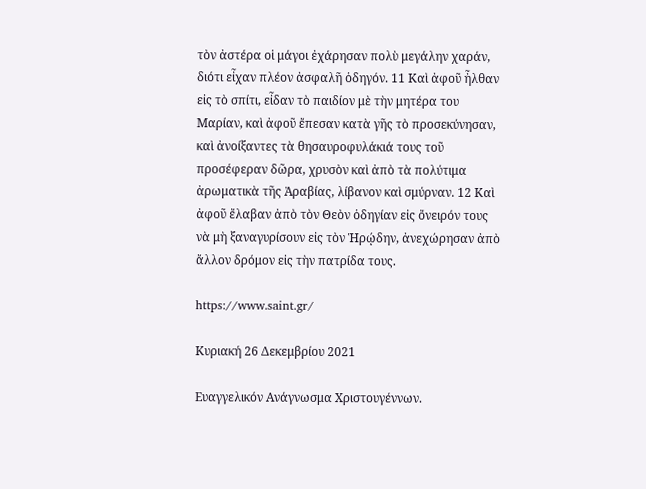τὸν ἀστέρα οἱ μάγοι ἐχάρησαν πολὺ μεγάλην χαράν, διότι εἶχαν πλέον ἀσφαλῆ ὁδηγόν. 11 Καὶ ἀφοῦ ἦλθαν εἰς τὸ σπίτι, εἶδαν τὸ παιδίον μὲ τὴν μητέρα του Μαρίαν, καὶ ἀφοῦ ἔπεσαν κατὰ γῆς τὸ προσεκύνησαν, καὶ ἀνοίξαντες τὰ θησαυροφυλάκιά τους τοῦ προσέφεραν δῶρα, χρυσὸν καὶ ἀπὸ τὰ πολύτιμα ἀρωματικὰ τῆς Ἀραβίας, λίβανον καὶ σμύρναν. 12 Καὶ ἀφοῦ ἔλαβαν ἀπὸ τὸν Θεὸν ὁδηγίαν εἰς ὄνειρόν τους νὰ μὴ ξαναγυρίσουν εἰς τὸν Ἡρῴδην, ἀνεχώρησαν ἀπὸ ἄλλον δρόμον εἰς τὴν πατρίδα τους.

https://www.saint.gr/

Κυριακή 26 Δεκεμβρίου 2021

Ευαγγελικόν Ανάγνωσμα Χριστουγέννων.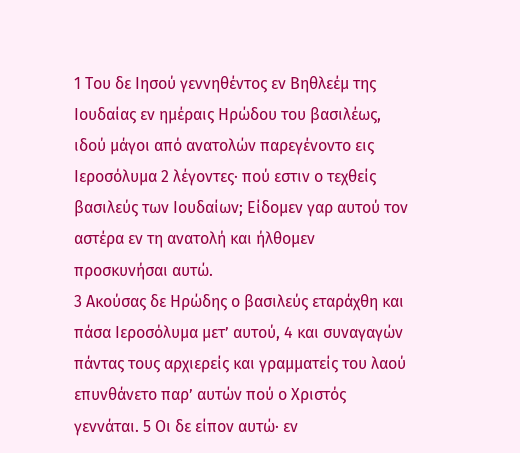1 Του δε Ιησού γεννηθέντος εν Βηθλεέμ της Ιουδαίας εν ημέραις Ηρώδου του βασιλέως, ιδού μάγοι από ανατολών παρεγένοντο εις Ιεροσόλυμα 2 λέγοντες· πού εστιν ο τεχθείς βασιλεύς των Ιουδαίων; Είδομεν γαρ αυτού τον αστέρα εν τη ανατολή και ήλθομεν προσκυνήσαι αυτώ.
3 Ακούσας δε Ηρώδης ο βασιλεύς εταράχθη και πάσα Ιεροσόλυμα μετ’ αυτού, 4 και συναγαγών πάντας τους αρχιερείς και γραμματείς του λαού επυνθάνετο παρ’ αυτών πού ο Χριστός γεννάται. 5 Οι δε είπον αυτώ· εν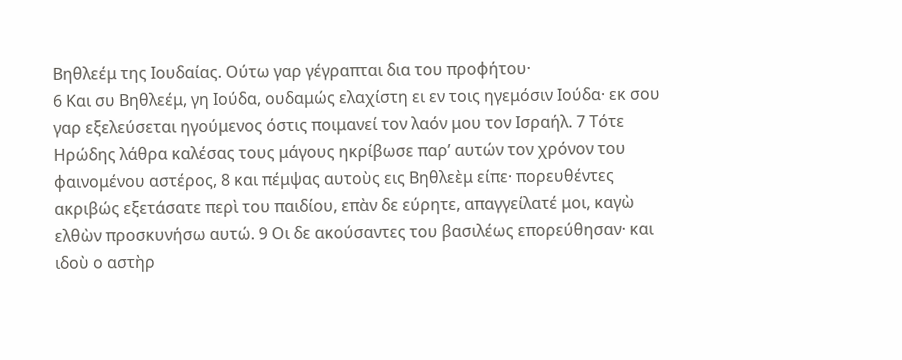Βηθλεέμ της Ιουδαίας. Ούτω γαρ γέγραπται δια του προφήτου·
6 Και συ Βηθλεέμ, γη Ιούδα, ουδαμώς ελαχίστη ει εν τοις ηγεμόσιν Ιούδα· εκ σου γαρ εξελεύσεται ηγούμενος όστις ποιμανεί τον λαόν μου τον Ισραήλ. 7 Τότε Ηρώδης λάθρα καλέσας τους μάγους ηκρίβωσε παρ’ αυτών τον χρόνον του φαινομένου αστέρος, 8 και πέμψας αυτοὺς εις Βηθλεὲμ είπε· πορευθέντες ακριβώς εξετάσατε περὶ του παιδίου, επὰν δε εύρητε, απαγγείλατέ μοι, καγὼ ελθὼν προσκυνήσω αυτώ. 9 Οι δε ακούσαντες του βασιλέως επορεύθησαν· και ιδοὺ ο αστὴρ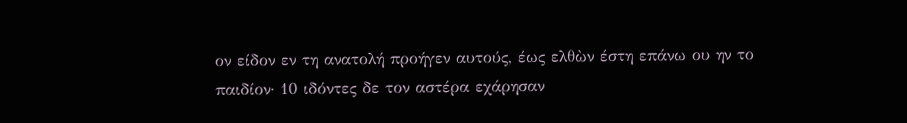ον είδον εν τη ανατολή προήγεν αυτούς, έως ελθὼν έστη επάνω ου ην το παιδίον· 10 ιδόντες δε τον αστέρα εχάρησαν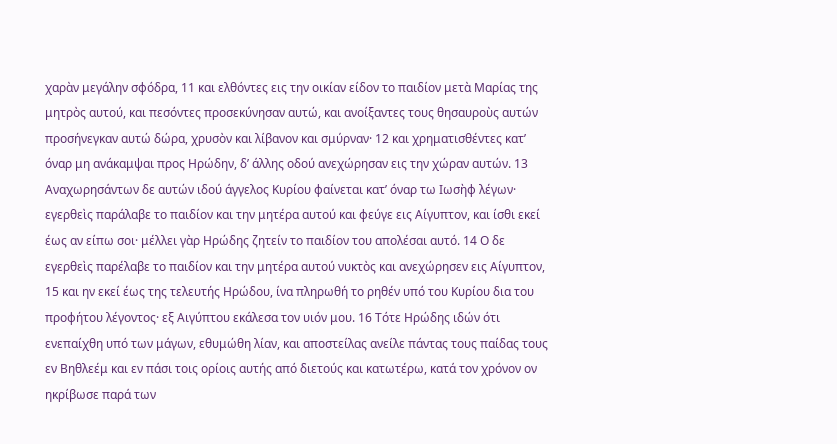χαρὰν μεγάλην σφόδρα, 11 και ελθόντες εις την οικίαν είδον το παιδίον μετὰ Μαρίας της μητρὸς αυτού, και πεσόντες προσεκύνησαν αυτώ, και ανοίξαντες τους θησαυροὺς αυτών προσήνεγκαν αυτώ δώρα, χρυσὸν και λίβανον και σμύρναν· 12 και χρηματισθέντες κατ’ όναρ μη ανάκαμψαι προς Ηρώδην, δ’ άλλης οδού ανεχώρησαν εις την χώραν αυτών. 13 Αναχωρησάντων δε αυτών ιδού άγγελος Κυρίου φαίνεται κατ’ όναρ τω Ιωσὴφ λέγων· εγερθεὶς παράλαβε το παιδίον και την μητέρα αυτού και φεύγε εις Αίγυπτον, και ίσθι εκεί έως αν είπω σοι· μέλλει γὰρ Ηρώδης ζητείν το παιδίον του απολέσαι αυτό. 14 Ο δε εγερθεὶς παρέλαβε το παιδίον και την μητέρα αυτού νυκτὸς και ανεχώρησεν εις Αίγυπτον, 15 και ην εκεί έως της τελευτής Ηρώδου, ίνα πληρωθή το ρηθέν υπό του Κυρίου δια του προφήτου λέγοντος· εξ Αιγύπτου εκάλεσα τον υιόν μου. 16 Τότε Ηρώδης ιδών ότι ενεπαίχθη υπό των μάγων, εθυμώθη λίαν, και αποστείλας ανείλε πάντας τους παίδας τους εν Βηθλεέμ και εν πάσι τοις ορίοις αυτής από διετούς και κατωτέρω, κατά τον χρόνον ον ηκρίβωσε παρά των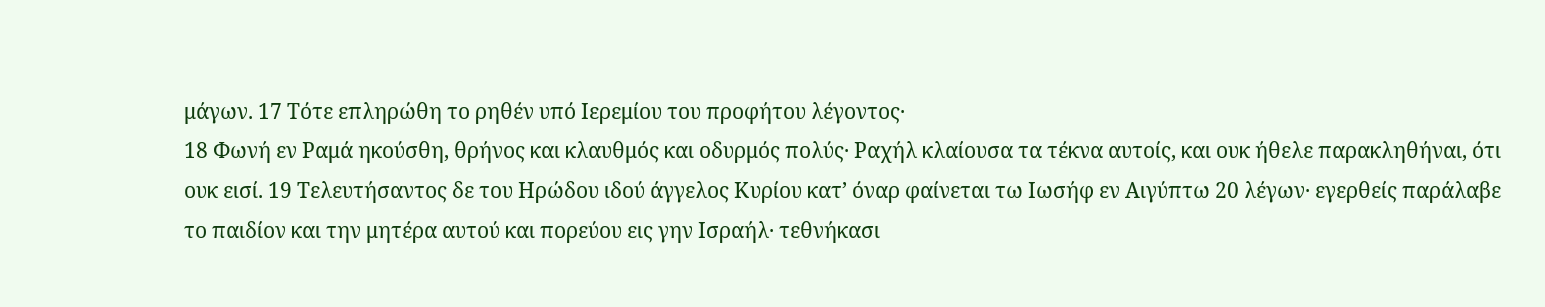μάγων. 17 Τότε επληρώθη το ρηθέν υπό Ιερεμίου του προφήτου λέγοντος·
18 Φωνή εν Ραμά ηκούσθη, θρήνος και κλαυθμός και οδυρμός πολύς· Ραχήλ κλαίουσα τα τέκνα αυτοίς, και ουκ ήθελε παρακληθήναι, ότι ουκ εισί. 19 Τελευτήσαντος δε του Ηρώδου ιδού άγγελος Κυρίου κατ’ όναρ φαίνεται τω Ιωσήφ εν Αιγύπτω 20 λέγων· εγερθείς παράλαβε το παιδίον και την μητέρα αυτού και πορεύου εις γην Ισραήλ· τεθνήκασι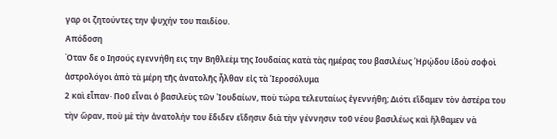γαρ οι ζητούντες την ψυχήν του παιδίου.
Απόδοση
Όταν δε ο Ιησούς εγεννήθη εις την Βηθλεὲμ της Ιουδαίας κατὰ τὰς ημέρας του βασιλέως Ἡρῴδου ἰδοὺ σοφοὶ ἀστρολόγοι ἀπὸ τὰ μέρη τῆς ἀνατολῆς ἦλθαν εἰς τὰ Ἱεροσόλυμα
2 καὶ εἶπαν· Ποῦ εἶναι ὁ βασιλεὺς τῶν Ἰουδαίων, ποὺ τώρα τελευταίως ἐγεννήθη; Διότι εἴδαμεν τὸν ἀστέρα του τὴν ὥραν, ποὺ μὲ τὴν ἀνατολήν του ἔδιδεν εἴδησιν διὰ τὴν γέννησιν τοῦ νέου βασιλέως καὶ ἤλθαμεν νὰ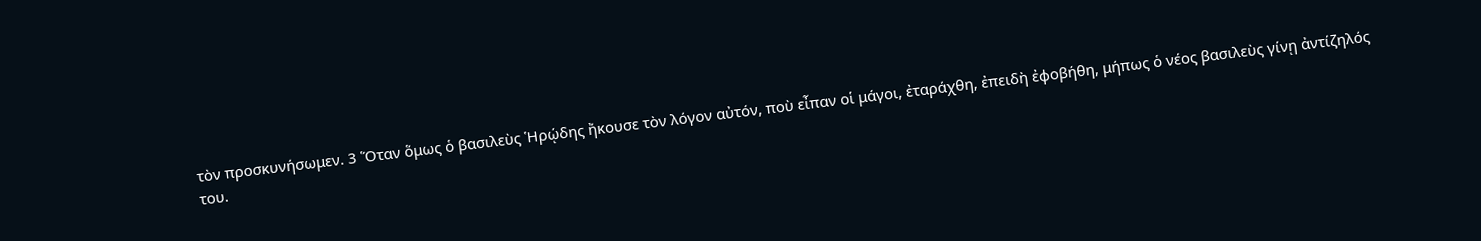τὸν προσκυνήσωμεν. 3 Ὅταν ὅμως ὁ βασιλεὺς Ἡρῴδης ἤκουσε τὸν λόγον αὐτόν, ποὺ εἶπαν οἱ μάγοι, ἐταράχθη, ἐπειδὴ ἐφοβήθη, μήπως ὁ νέος βασιλεὺς γίνῃ ἀντίζηλός του.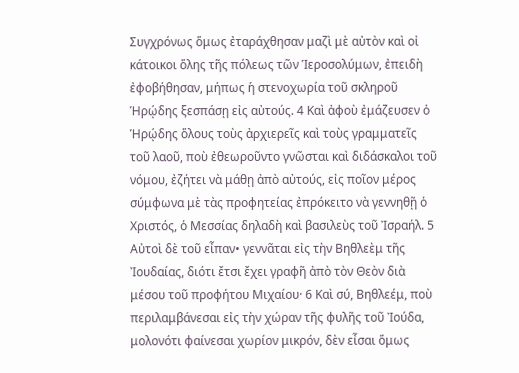Συγχρόνως ὅμως ἐταράχθησαν μαζὶ μὲ αὐτὸν καὶ οἰ κάτοικοι ὅλης τῆς πόλεως τῶν Ἱεροσολύμων, ἐπειδὴ ἐφοβήθησαν, μήπως ἡ στενοχωρία τοῦ σκληροῦ Ἡρῴδης ξεσπάσῃ εἰς αὐτούς. 4 Καὶ ἀφοὺ ἐμάζευσεν ὁ Ἡρῴδης ὅλους τοὺς ἀρχιερεῖς καὶ τοὺς γραμματεῖς τοῦ λαοῦ, ποὺ ἐθεωροῦντο γνῶσται καὶ διδάσκαλοι τοῦ νόμου, ἐζήτει νὰ μάθῃ ἀπὸ αὐτούς, εἰς ποῖον μέρος σύμφωνα μὲ τὰς προφητείας ἐπρόκειτο νὰ γεννηθῇ ὁ Χριστός, ὁ Μεσσίας δηλαδὴ καὶ βασιλεὺς τοῦ Ἰσραήλ. 5 Αὐτοὶ δὲ τοῦ εἶπαν• γεννᾶται εἰς τὴν Βηθλεὲμ τῆς Ἰουδαίας, διότι ἔτσι ἔχει γραφῆ ἀπὸ τὸν Θεὸν διὰ μέσου τοῦ προφήτου Μιχαίου· 6 Καὶ σύ, Βηθλεέμ, ποὺ περιλαμβάνεσαι εἰς τὴν χώραν τῆς φυλῆς τοῦ Ἰούδα, μολονότι φαίνεσαι χωρίον μικρόν, δὲν εἶσαι ὅμως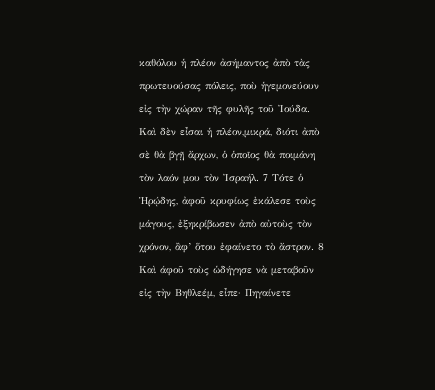καθόλου ἡ πλέον ἀσήμαντος ἀπὸ τὰς πρωτευούσας πόλεις, ποὺ ἡγεμονεύουν εἰς τὴν χώραν τῆς φυλῆς τοῦ Ἰούδα. Καὶ δὲν εἶσαι ἡ πλέον,μικρά, διότι ἀπὸ σὲ θὰ βγῇ ἄρχων, ὁ ὁποῖος θὰ ποιμάνη τὸν λαόν μου τὸν Ἰσραήλ. 7 Τότε ὁ Ἡρῴδης, ἀφοῦ κρυφίως ἐκάλεσε τοὺς μάγους, ἐξηκρίβωσεν ἀπὸ αὐτοὺς τὸν χρόνον, ἂφ’ ὅτου ἐφαίνετο τὸ ἄστρον. 8 Καὶ άφοῦ τοὺς ὡδήγησε νὰ μεταβοῦν εἰς τὴν Βηθλεέμ, εἶπε· Πηγαίνετε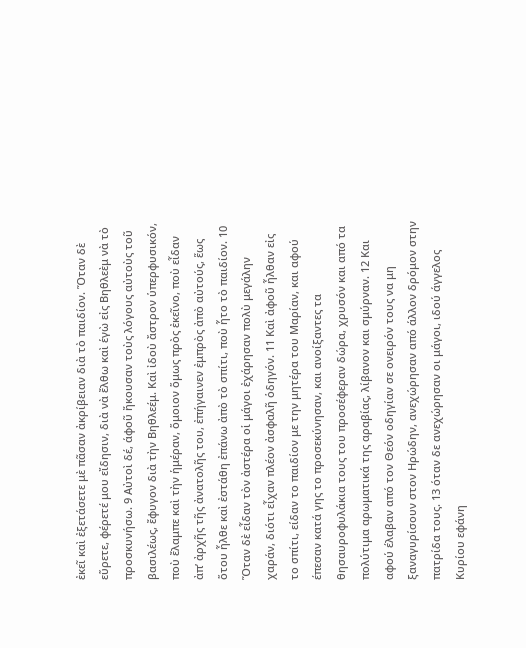ἐκεῖ καὶ ἐξετάσετε μὲ πᾶσαν ἀκρίβειαν διὰ τὸ παιδίον. Ὅταν δὲ εὕρετε, φέρετέ μου εἴδησιν, διὰ νὰ ἔλθω καὶ ἑγὼ εἰς Βηθλεὲμ νὰ τὸ προσκυνήσω. 9 Αὐτοὶ δέ, άφοῦ ἤκουσαν τοὺς λόγους αὐτοὺς τοῦ βασιλέως, ἔφυγον διὰ τὴν Βηθλεέμ. Καὶ ἰδοὺ ἄστρον ὑπερφυσικόν, ποὺ ἔλαμπε καὶ τὴν ἡμέραν, ὅμοιον ὅμως πρὸς ἐκεῖνο, ποὺ εἶδαν ἀπ’ ἀρχῆς τῆς ἀνατολῆς του, ἐπήγαινεν ἐμπρὸς ἀπὸ αὐτούς, ἕως ὅτου ἦλθε καὶ ἐστάθη ἐπάνω ἀπὸ τὸ σπίτι, ποὺ ἧτο τὸ παιδίον. 10 Ὅταν δὲ εἶδαν τὸν ἀστέρα οἱ μάγοι ἐχάρησαν πολὺ μεγάλην χαράν, διότι εἶχαν πλέον ἀσφαλῆ ὁδηγόν. 11 Καὶ ἀφοῦ ἦλθαν εἰς το σπίτι, είδαν το παιδίον με την μητέρα του Μαρίαν, και αφού έπεσαν κατά γης το προσεκύνησαν, και ανοίξαντες τα θησαυροφυλάκια τους του προσέφεραν δώρα, χρυσόν και από τα πολύτιμα αρωματικά της αραβίας, λίβανον και σμύρναν. 12 Και αφού έλαβαν από τον Θεόν οδηγίαν σε ονειρόν τους να μη ξαναγυρίσουν στον Ηρώδην, ανεχώρησαν από άλλον δρόμον στην πατρίδα τους. 13 όταν δε ανεχώρησαν οι μάγοι, ιδού άγγελος Κυρίου εφάνη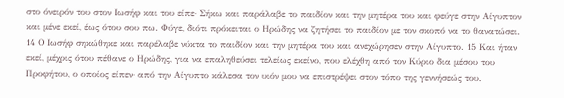στο όνειρόν του στον Ιωσήφ και του είπε· Σήκω και παράλαβε το παιδίον και την μητέρα του και φεύγε στην Αίγυπτον και μένε εκεί, έως ότου σου πω. Φύγε, διότι πρόκειται ο Ηρώδης να ζητήσει το παιδίον με τον σκοπό να το θανατώσει. 14 Ο Ιωσήφ σηκώθηκε και παρέλαβε νύκτα το παιδίον και την μητέρα του και ανεχώρησεν στην Αίγυπτο. 15 Και ήταν εκεί, μέχρις ότου πέθανε ο Ηρώδης, για να επαληθεύσει τελείως εκείνο, που ελέχθη από τον Κύριο δια μέσου του Προφήτου, ο οποίος είπεν· από την Αίγυπτο κάλεσα τον υιόν μου να επιστρέψει στον τόπο της γεννήσεώς του.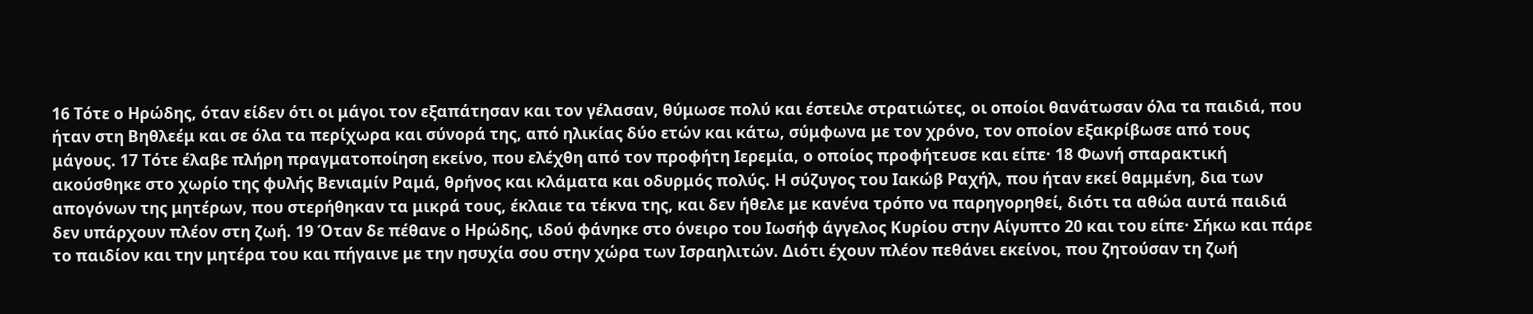16 Τότε ο Ηρώδης, όταν είδεν ότι οι μάγοι τον εξαπάτησαν και τον γέλασαν, θύμωσε πολύ και έστειλε στρατιώτες, οι οποίοι θανάτωσαν όλα τα παιδιά, που ήταν στη Βηθλεέμ και σε όλα τα περίχωρα και σύνορά της, από ηλικίας δύο ετών και κάτω, σύμφωνα με τον χρόνο, τον οποίον εξακρίβωσε από τους μάγους. 17 Τότε έλαβε πλήρη πραγματοποίηση εκείνο, που ελέχθη από τον προφήτη Ιερεμία, ο οποίος προφήτευσε και είπε· 18 Φωνή σπαρακτική ακούσθηκε στο χωρίο της φυλής Βενιαμίν Ραμά, θρήνος και κλάματα και οδυρμός πολύς. Η σύζυγος του Ιακώβ Ραχήλ, που ήταν εκεί θαμμένη, δια των απογόνων της μητέρων, που στερήθηκαν τα μικρά τους, έκλαιε τα τέκνα της, και δεν ήθελε με κανένα τρόπο να παρηγορηθεί, διότι τα αθώα αυτά παιδιά δεν υπάρχουν πλέον στη ζωή. 19 Όταν δε πέθανε ο Ηρώδης, ιδού φάνηκε στο όνειρο του Ιωσήφ άγγελος Κυρίου στην Αίγυπτο 20 και του είπε· Σήκω και πάρε το παιδίον και την μητέρα του και πήγαινε με την ησυχία σου στην χώρα των Ισραηλιτών. Διότι έχουν πλέον πεθάνει εκείνοι, που ζητούσαν τη ζωή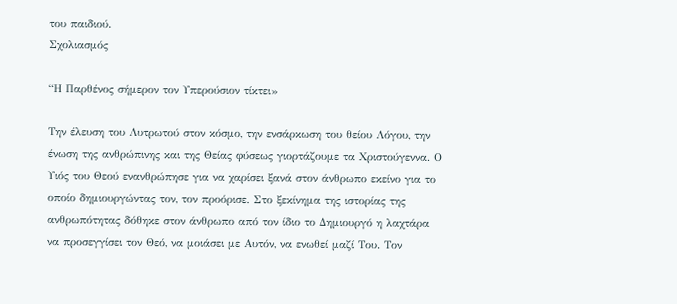του παιδιού.
Σχολιασμός

“Η Παρθένος σήμερον τον Υπερούσιον τίκτει»

Την έλευση του Λυτρωτού στον κόσμο, την ενσάρκωση του θείου Λόγου, την ένωση της ανθρώπινης και της Θείας φύσεως γιορτάζουμε τα Χριστούγεννα. Ο Υιός του Θεού ενανθρώπησε για να χαρίσει ξανά στον άνθρωπο εκείνο για το οποίο δημιουργώντας τον, τον προόρισε. Στο ξεκίνημα της ιστορίας της ανθρωπότητας δόθηκε στον άνθρωπο από τον ίδιο το Δημιουργό η λαχτάρα να προσεγγίσει τον Θεό, να μοιάσει με Αυτόν, να ενωθεί μαζί Του. Τον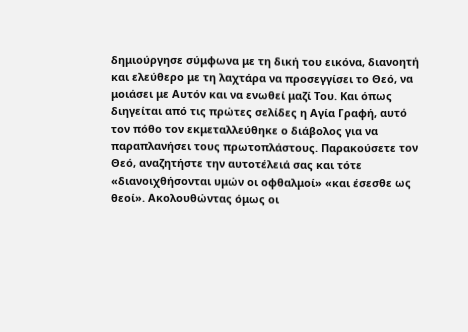δημιούργησε σύμφωνα με τη δική του εικόνα, διανοητή και ελεύθερο με τη λαχτάρα να προσεγγίσει το Θεό, να μοιάσει με Αυτόν και να ενωθεί μαζί Του. Και όπως διηγείται από τις πρώτες σελίδες η Αγία Γραφή, αυτό τον πόθο τον εκμεταλλεύθηκε ο διάβολος για να παραπλανήσει τους πρωτοπλάστους. Παρακούσετε τον Θεό, αναζητήστε την αυτοτέλειά σας και τότε «διανοιχθήσονται υμών οι οφθαλμοί» «και έσεσθε ως θεοί». Ακολουθώντας όμως οι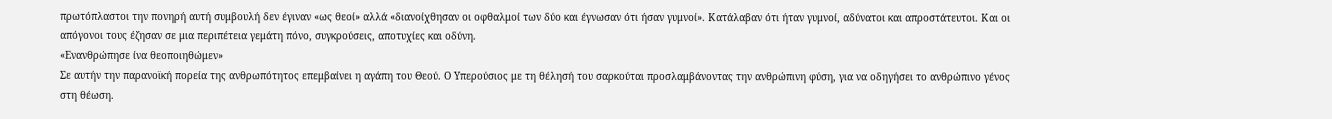πρωτόπλαστοι την πονηρή αυτή συμβουλή δεν έγιναν «ως θεοί» αλλά «διανοίχθησαν οι οφθαλμοί των δύο και έγνωσαν ότι ήσαν γυμνοί». Κατάλαβαν ότι ήταν γυμνοί, αδύνατοι και απροστάτευτοι. Και οι απόγονοι τους έζησαν σε μια περιπέτεια γεμάτη πόνο, συγκρούσεις, αποτυχίες και οδύνη.
«Ενανθρώπησε ίνα θεοποιηθώμεν»
Σε αυτήν την παρανοϊκή πορεία της ανθρωπότητος επεμβαίνει η αγάπη του Θεού. Ο Υπερούσιος με τη θέλησή του σαρκούται προσλαμβάνοντας την ανθρώπινη φύση, για να οδηγήσει το ανθρώπινο γένος στη θέωση.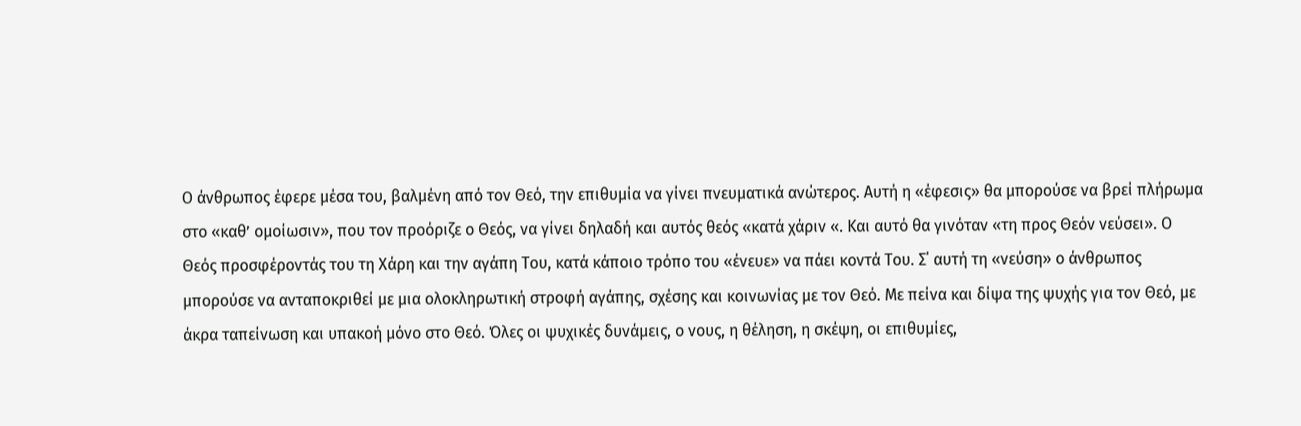Ο άνθρωπος έφερε μέσα του, βαλμένη από τον Θεό, την επιθυμία να γίνει πνευματικά ανώτερος. Αυτή η «έφεσις» θα μπορούσε να βρεί πλήρωμα στο «καθ’ ομοίωσιν», που τον προόριζε ο Θεός, να γίνει δηλαδή και αυτός θεός «κατά χάριν «. Και αυτό θα γινόταν «τη προς Θεόν νεύσει». Ο Θεός προσφέροντάς του τη Χάρη και την αγάπη Του, κατά κάποιο τρόπο του «ένευε» να πάει κοντά Του. Σ΄ αυτή τη «νεύση» ο άνθρωπος μπορούσε να ανταποκριθεί με μια ολοκληρωτική στροφή αγάπης, σχέσης και κοινωνίας με τον Θεό. Με πείνα και δίψα της ψυχής για τον Θεό, με άκρα ταπείνωση και υπακοή μόνο στο Θεό. Όλες οι ψυχικές δυνάμεις, ο νους, η θέληση, η σκέψη, οι επιθυμίες,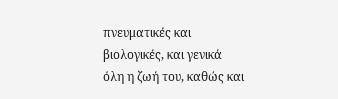πνευματικές και βιολογικές, και γενικά όλη η ζωή του, καθώς και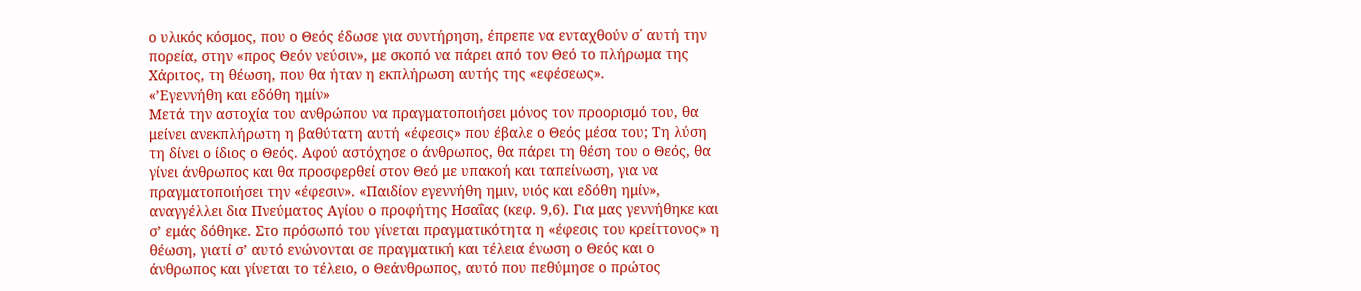ο υλικός κόσμος, που ο Θεός έδωσε για συντήρηση, έπρεπε να ενταχθούν σ΄ αυτή την πορεία, στην «προς Θεόν νεύσιν», με σκοπό να πάρει από τον Θεό το πλήρωμα της Χάριτος, τη θέωση, που θα ήταν η εκπλήρωση αυτής της «εφέσεως».
«’Εγεννήθη και εδόθη ημίν»
Μετά την αστοχία του ανθρώπου να πραγματοποιήσει μόνος τον προορισμό του, θα μείνει ανεκπλήρωτη η βαθύτατη αυτή «έφεσις» που έβαλε ο Θεός μέσα του; Τη λύση τη δίνει ο ίδιος ο Θεός. Αφού αστόχησε ο άνθρωπος, θα πάρει τη θέση του ο Θεός, θα γίνει άνθρωπος και θα προσφερθεί στον Θεό με υπακοή και ταπείνωση, για να πραγματοποιήσει την «έφεσιν». «Παιδίον εγεννήθη ημιν, υιός και εδόθη ημίν», αναγγέλλει δια Πνεύματος Αγίου ο προφήτης Ησαΐας (κεφ. 9,6). Για μας γεννήθηκε και σ’ εμάς δόθηκε. Στο πρόσωπό του γίνεται πραγματικότητα η «έφεσις του κρείττονος» η θέωση, γιατί σ’ αυτό ενώνονται σε πραγματική και τέλεια ένωση ο Θεός και ο άνθρωπος και γίνεται το τέλειο, ο Θεάνθρωπος, αυτό που πεθύμησε ο πρώτος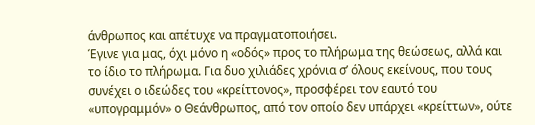άνθρωπος και απέτυχε να πραγματοποιήσει.
Έγινε για μας, όχι μόνο η «οδός» προς το πλήρωμα της θεώσεως, αλλά και το ίδιο το πλήρωμα. Για δυο χιλιάδες χρόνια σ’ όλους εκείνους, που τους συνέχει ο ιδεώδες του «κρείττονος», προσφέρει τον εαυτό του «υπογραμμόν» ο Θεάνθρωπος, από τον οποίο δεν υπάρχει «κρείττων», ούτε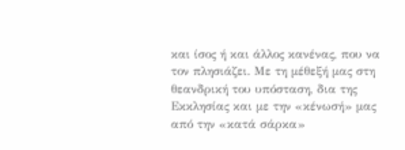και ίσος ή και άλλος κανένας, που να τον πλησιάζει. Με τη μέθεξή μας στη θεανδρική του υπόσταση, δια της Εκκλησίας και με την «κένωσή» μας από την «κατά σάρκα»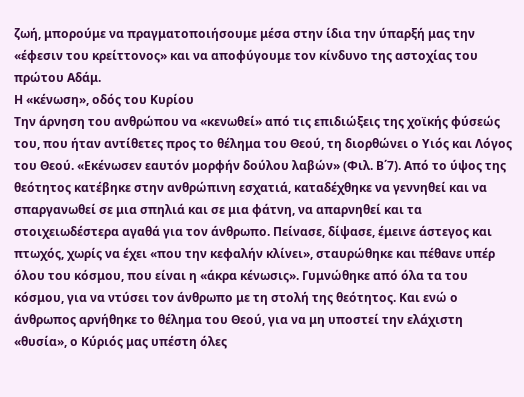ζωή, μπορούμε να πραγματοποιήσουμε μέσα στην ίδια την ύπαρξή μας την «έφεσιν του κρείττονος» και να αποφύγουμε τον κίνδυνο της αστοχίας του πρώτου Αδάμ.
Η «κένωση», οδός του Κυρίου
Την άρνηση του ανθρώπου να «κενωθεί» από τις επιδιώξεις της χοϊκής φύσεώς του, που ήταν αντίθετες προς το θέλημα του Θεού, τη διορθώνει ο Υιός και Λόγος του Θεού. «Εκένωσεν εαυτόν μορφήν δούλου λαβών» (Φιλ. Β΄7). Από το ύψος της θεότητος κατέβηκε στην ανθρώπινη εσχατιά, καταδέχθηκε να γεννηθεί και να σπαργανωθεί σε μια σπηλιά και σε μια φάτνη, να απαρνηθεί και τα στοιχειωδέστερα αγαθά για τον άνθρωπο. Πείνασε, δίψασε, έμεινε άστεγος και πτωχός, χωρίς να έχει «που την κεφαλήν κλίνει», σταυρώθηκε και πέθανε υπέρ όλου του κόσμου, που είναι η «άκρα κένωσις». Γυμνώθηκε από όλα τα του κόσμου, για να ντύσει τον άνθρωπο με τη στολή της θεότητος. Και ενώ ο άνθρωπος αρνήθηκε το θέλημα του Θεού, για να μη υποστεί την ελάχιστη «θυσία», ο Κύριός μας υπέστη όλες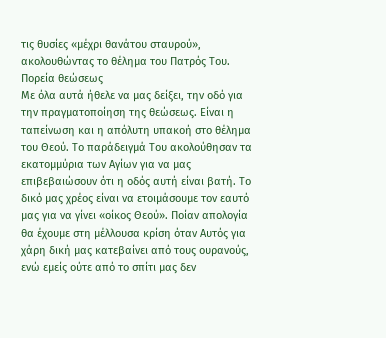τις θυσίες «μέχρι θανάτου σταυρού», ακολουθώντας το θέλημα του Πατρός Του.
Πορεία θεώσεως
Με όλα αυτά ήθελε να μας δείξει, την οδό για την πραγματοποίηση της θεώσεως. Είναι η ταπείνωση και η απόλυτη υπακοή στο θέλημα του Θεού. Το παράδειγμά Του ακολούθησαν τα εκατομμύρια των Αγίων για να μας επιβεβαιώσουν ότι η οδός αυτή είναι βατή. Το δικό μας χρέος είναι να ετοιμάσουμε τον εαυτό μας για να γίνει «οίκος Θεού». Ποίαν απολογία θα έχουμε στη μέλλουσα κρίση όταν Αυτός για χάρη δική μας κατεβαίνει από τους ουρανούς, ενώ εμείς ούτε από το σπίτι μας δεν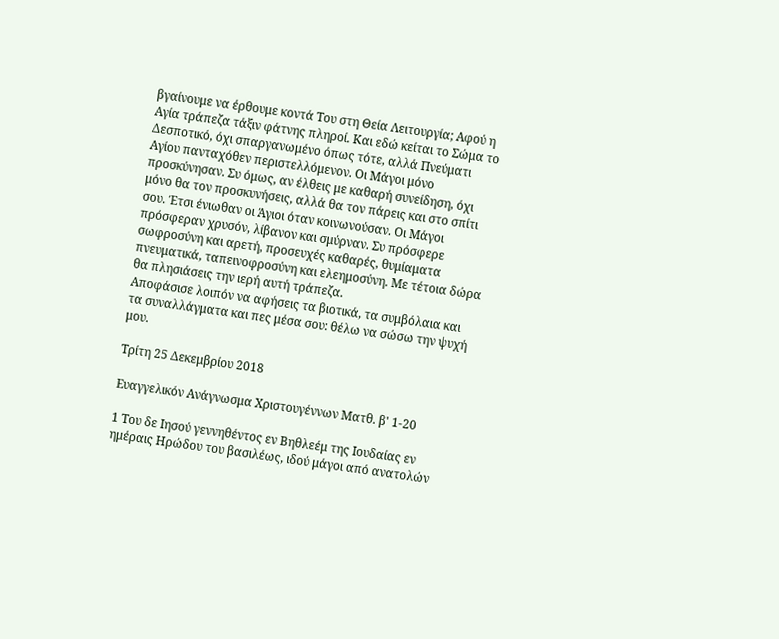βγαίνουμε να έρθουμε κοντά Του στη Θεία Λειτουργία; Αφού η Αγία τράπεζα τάξιν φάτνης πληροί. Και εδώ κείται το Σώμα το Δεσποτικό, όχι σπαργανωμένο όπως τότε, αλλά Πνεύματι Αγίου πανταχόθεν περιστελλόμενον. Οι Μάγοι μόνο προσκύνησαν. Συ όμως, αν έλθεις με καθαρή συνείδηση, όχι μόνο θα τον προσκυνήσεις, αλλά θα τον πάρεις και στο σπίτι σου. Έτσι ένιωθαν οι Άγιοι όταν κοινωνούσαν. Οι Μάγοι πρόσφεραν χρυσόν, λίβανον και σμύρναν. Συ πρόσφερε σωφροσύνη και αρετή, προσευχές καθαρές, θυμίαματα πνευματικά, ταπεινοφροσύνη και ελεημοσύνη. Με τέτοια δώρα θα πλησιάσεις την ιερή αυτή τράπεζα.
Αποφάσισε λοιπόν να αφήσεις τα βιοτικά, τα συμβόλαια και τα συναλλάγματα και πες μέσα σου: θέλω να σώσω την ψυχή μου.

Τρίτη 25 Δεκεμβρίου 2018

Ευαγγελικόν Ανάγνωσμα Χριστουγέννων Ματθ. β' 1-20

1 Του δε Ιησού γεννηθέντος εν Βηθλεέμ της Ιουδαίας εν ημέραις Ηρώδου του βασιλέως, ιδού μάγοι από ανατολών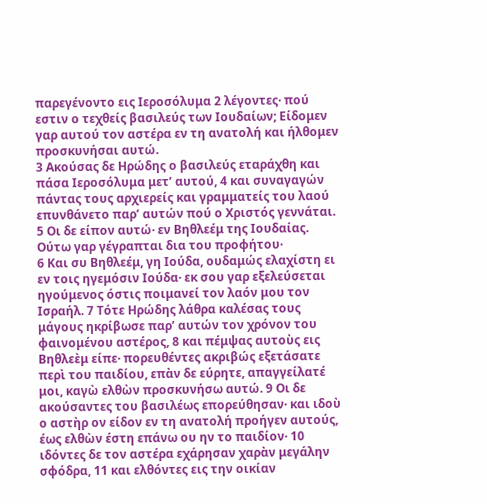παρεγένοντο εις Ιεροσόλυμα 2 λέγοντες· πού εστιν ο τεχθείς βασιλεύς των Ιουδαίων; Είδομεν γαρ αυτού τον αστέρα εν τη ανατολή και ήλθομεν προσκυνήσαι αυτώ.
3 Ακούσας δε Ηρώδης ο βασιλεύς εταράχθη και πάσα Ιεροσόλυμα μετ’ αυτού, 4 και συναγαγών πάντας τους αρχιερείς και γραμματείς του λαού επυνθάνετο παρ’ αυτών πού ο Χριστός γεννάται. 5 Οι δε είπον αυτώ· εν Βηθλεέμ της Ιουδαίας. Ούτω γαρ γέγραπται δια του προφήτου·
6 Και συ Βηθλεέμ, γη Ιούδα, ουδαμώς ελαχίστη ει εν τοις ηγεμόσιν Ιούδα· εκ σου γαρ εξελεύσεται ηγούμενος όστις ποιμανεί τον λαόν μου τον Ισραήλ. 7 Τότε Ηρώδης λάθρα καλέσας τους μάγους ηκρίβωσε παρ’ αυτών τον χρόνον του φαινομένου αστέρος, 8 και πέμψας αυτοὺς εις Βηθλεὲμ είπε· πορευθέντες ακριβώς εξετάσατε περὶ του παιδίου, επὰν δε εύρητε, απαγγείλατέ μοι, καγὼ ελθὼν προσκυνήσω αυτώ. 9 Οι δε ακούσαντες του βασιλέως επορεύθησαν· και ιδοὺ ο αστὴρ ον είδον εν τη ανατολή προήγεν αυτούς, έως ελθὼν έστη επάνω ου ην το παιδίον· 10 ιδόντες δε τον αστέρα εχάρησαν χαρὰν μεγάλην σφόδρα, 11 και ελθόντες εις την οικίαν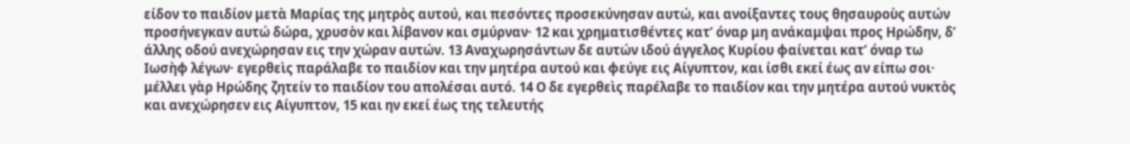είδον το παιδίον μετὰ Μαρίας της μητρὸς αυτού, και πεσόντες προσεκύνησαν αυτώ, και ανοίξαντες τους θησαυροὺς αυτών προσήνεγκαν αυτώ δώρα, χρυσὸν και λίβανον και σμύρναν· 12 και χρηματισθέντες κατ’ όναρ μη ανάκαμψαι προς Ηρώδην, δ’ άλλης οδού ανεχώρησαν εις την χώραν αυτών. 13 Αναχωρησάντων δε αυτών ιδού άγγελος Κυρίου φαίνεται κατ’ όναρ τω Ιωσὴφ λέγων· εγερθεὶς παράλαβε το παιδίον και την μητέρα αυτού και φεύγε εις Αίγυπτον, και ίσθι εκεί έως αν είπω σοι· μέλλει γὰρ Ηρώδης ζητείν το παιδίον του απολέσαι αυτό. 14 Ο δε εγερθεὶς παρέλαβε το παιδίον και την μητέρα αυτού νυκτὸς και ανεχώρησεν εις Αίγυπτον, 15 και ην εκεί έως της τελευτής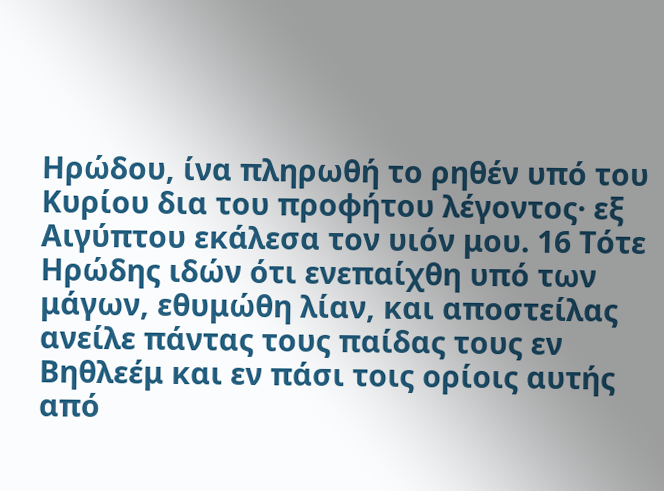Ηρώδου, ίνα πληρωθή το ρηθέν υπό του Κυρίου δια του προφήτου λέγοντος· εξ Αιγύπτου εκάλεσα τον υιόν μου. 16 Τότε Ηρώδης ιδών ότι ενεπαίχθη υπό των μάγων, εθυμώθη λίαν, και αποστείλας ανείλε πάντας τους παίδας τους εν Βηθλεέμ και εν πάσι τοις ορίοις αυτής από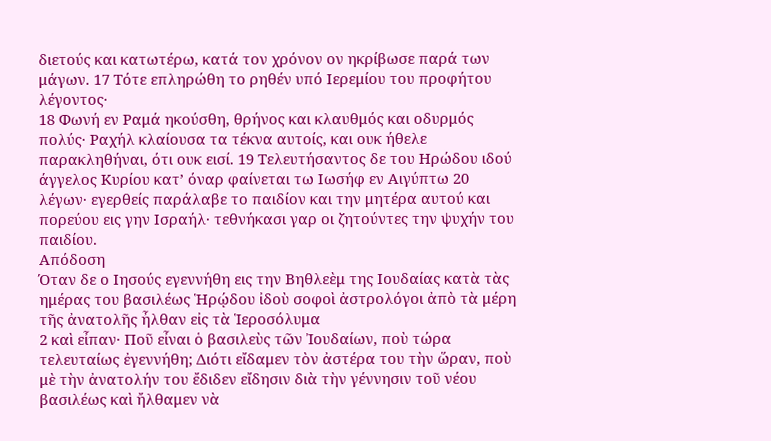διετούς και κατωτέρω, κατά τον χρόνον ον ηκρίβωσε παρά των μάγων. 17 Τότε επληρώθη το ρηθέν υπό Ιερεμίου του προφήτου λέγοντος·
18 Φωνή εν Ραμά ηκούσθη, θρήνος και κλαυθμός και οδυρμός πολύς· Ραχήλ κλαίουσα τα τέκνα αυτοίς, και ουκ ήθελε παρακληθήναι, ότι ουκ εισί. 19 Τελευτήσαντος δε του Ηρώδου ιδού άγγελος Κυρίου κατ’ όναρ φαίνεται τω Ιωσήφ εν Αιγύπτω 20 λέγων· εγερθείς παράλαβε το παιδίον και την μητέρα αυτού και πορεύου εις γην Ισραήλ· τεθνήκασι γαρ οι ζητούντες την ψυχήν του παιδίου.
Απόδοση
Όταν δε ο Ιησούς εγεννήθη εις την Βηθλεὲμ της Ιουδαίας κατὰ τὰς ημέρας του βασιλέως Ἡρῴδου ἰδοὺ σοφοὶ ἀστρολόγοι ἀπὸ τὰ μέρη τῆς ἀνατολῆς ἦλθαν εἰς τὰ Ἱεροσόλυμα
2 καὶ εἶπαν· Ποῦ εἶναι ὁ βασιλεὺς τῶν Ἰουδαίων, ποὺ τώρα τελευταίως ἐγεννήθη; Διότι εἴδαμεν τὸν ἀστέρα του τὴν ὥραν, ποὺ μὲ τὴν ἀνατολήν του ἔδιδεν εἴδησιν διὰ τὴν γέννησιν τοῦ νέου βασιλέως καὶ ἤλθαμεν νὰ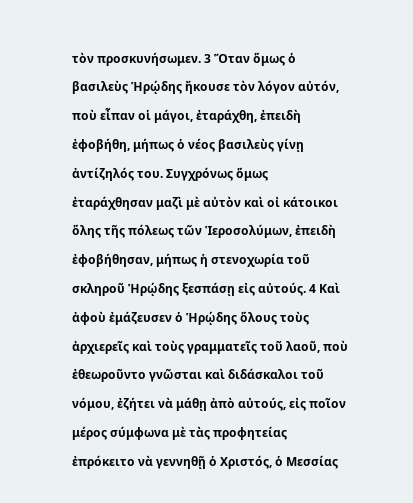τὸν προσκυνήσωμεν. 3 Ὅταν ὅμως ὁ βασιλεὺς Ἡρῴδης ἤκουσε τὸν λόγον αὐτόν, ποὺ εἶπαν οἱ μάγοι, ἐταράχθη, ἐπειδὴ ἐφοβήθη, μήπως ὁ νέος βασιλεὺς γίνῃ ἀντίζηλός του. Συγχρόνως ὅμως ἐταράχθησαν μαζὶ μὲ αὐτὸν καὶ οἰ κάτοικοι ὅλης τῆς πόλεως τῶν Ἱεροσολύμων, ἐπειδὴ ἐφοβήθησαν, μήπως ἡ στενοχωρία τοῦ σκληροῦ Ἡρῴδης ξεσπάσῃ εἰς αὐτούς. 4 Καὶ ἀφοὺ ἐμάζευσεν ὁ Ἡρῴδης ὅλους τοὺς ἀρχιερεῖς καὶ τοὺς γραμματεῖς τοῦ λαοῦ, ποὺ ἐθεωροῦντο γνῶσται καὶ διδάσκαλοι τοῦ νόμου, ἐζήτει νὰ μάθῃ ἀπὸ αὐτούς, εἰς ποῖον μέρος σύμφωνα μὲ τὰς προφητείας ἐπρόκειτο νὰ γεννηθῇ ὁ Χριστός, ὁ Μεσσίας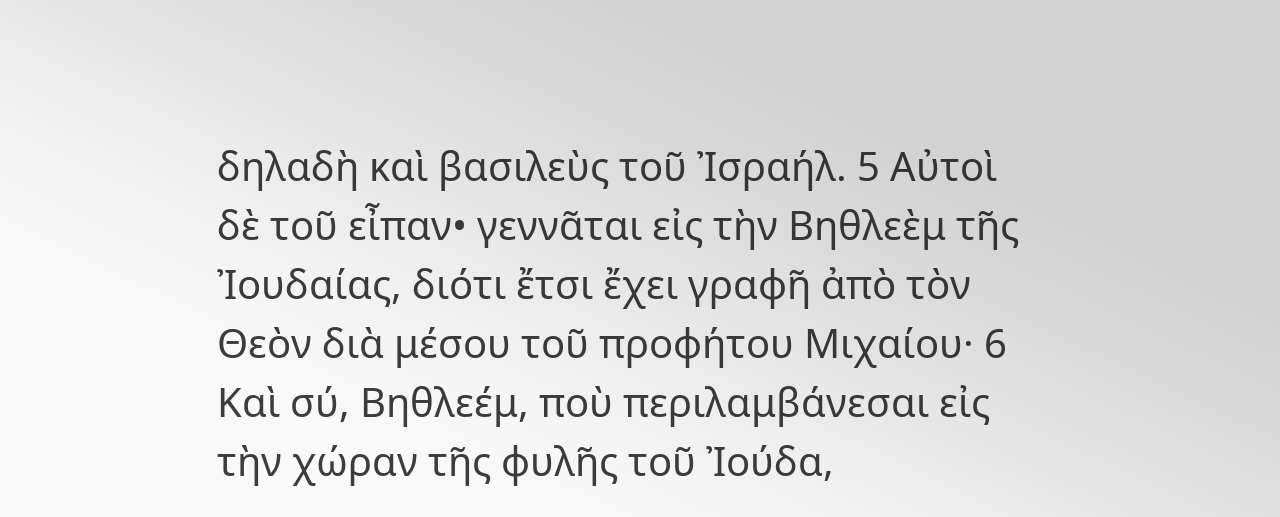δηλαδὴ καὶ βασιλεὺς τοῦ Ἰσραήλ. 5 Αὐτοὶ δὲ τοῦ εἶπαν• γεννᾶται εἰς τὴν Βηθλεὲμ τῆς Ἰουδαίας, διότι ἔτσι ἔχει γραφῆ ἀπὸ τὸν Θεὸν διὰ μέσου τοῦ προφήτου Μιχαίου· 6 Καὶ σύ, Βηθλεέμ, ποὺ περιλαμβάνεσαι εἰς τὴν χώραν τῆς φυλῆς τοῦ Ἰούδα,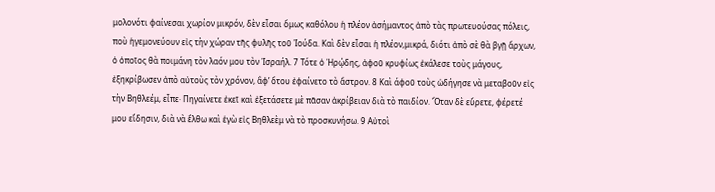μολονότι φαίνεσαι χωρίον μικρόν, δὲν εἶσαι ὅμως καθόλου ἡ πλέον ἀσήμαντος ἀπὸ τὰς πρωτευούσας πόλεις, ποὺ ἡγεμονεύουν εἰς τὴν χώραν τῆς φυλῆς τοῦ Ἰούδα. Καὶ δὲν εἶσαι ἡ πλέον,μικρά, διότι ἀπὸ σὲ θὰ βγῇ ἄρχων, ὁ ὁποῖος θὰ ποιμάνη τὸν λαόν μου τὸν Ἰσραήλ. 7 Τότε ὁ Ἡρῴδης, ἀφοῦ κρυφίως ἐκάλεσε τοὺς μάγους, ἐξηκρίβωσεν ἀπὸ αὐτοὺς τὸν χρόνον, ἂφ’ ὅτου ἐφαίνετο τὸ ἄστρον. 8 Καὶ άφοῦ τοὺς ὡδήγησε νὰ μεταβοῦν εἰς τὴν Βηθλεέμ, εἶπε· Πηγαίνετε ἐκεῖ καὶ ἐξετάσετε μὲ πᾶσαν ἀκρίβειαν διὰ τὸ παιδίον. Ὅταν δὲ εὕρετε, φέρετέ μου εἴδησιν, διὰ νὰ ἔλθω καὶ ἑγὼ εἰς Βηθλεὲμ νὰ τὸ προσκυνήσω. 9 Αὐτοὶ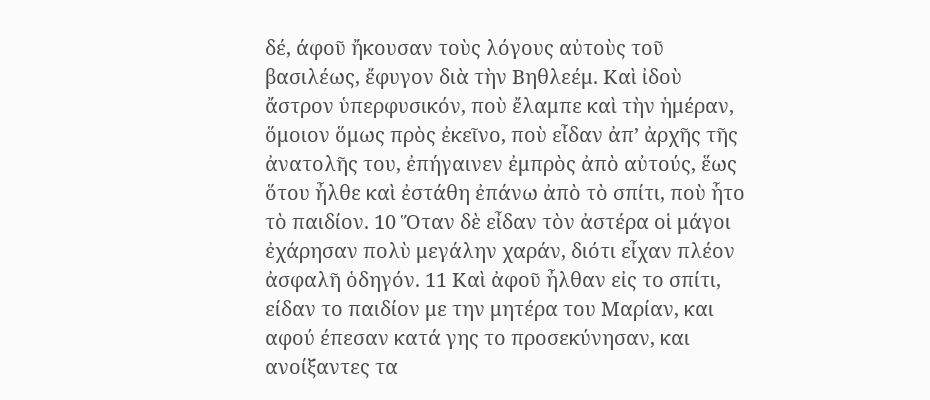δέ, άφοῦ ἤκουσαν τοὺς λόγους αὐτοὺς τοῦ βασιλέως, ἔφυγον διὰ τὴν Βηθλεέμ. Καὶ ἰδοὺ ἄστρον ὑπερφυσικόν, ποὺ ἔλαμπε καὶ τὴν ἡμέραν, ὅμοιον ὅμως πρὸς ἐκεῖνο, ποὺ εἶδαν ἀπ’ ἀρχῆς τῆς ἀνατολῆς του, ἐπήγαινεν ἐμπρὸς ἀπὸ αὐτούς, ἕως ὅτου ἦλθε καὶ ἐστάθη ἐπάνω ἀπὸ τὸ σπίτι, ποὺ ἧτο τὸ παιδίον. 10 Ὅταν δὲ εἶδαν τὸν ἀστέρα οἱ μάγοι ἐχάρησαν πολὺ μεγάλην χαράν, διότι εἶχαν πλέον ἀσφαλῆ ὁδηγόν. 11 Καὶ ἀφοῦ ἦλθαν εἰς το σπίτι, είδαν το παιδίον με την μητέρα του Μαρίαν, και αφού έπεσαν κατά γης το προσεκύνησαν, και ανοίξαντες τα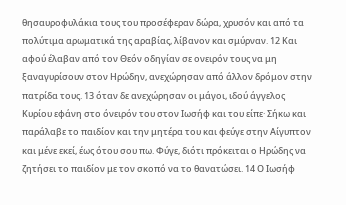θησαυροφυλάκια τους του προσέφεραν δώρα, χρυσόν και από τα πολύτιμα αρωματικά της αραβίας, λίβανον και σμύρναν. 12 Και αφού έλαβαν από τον Θεόν οδηγίαν σε ονειρόν τους να μη ξαναγυρίσουν στον Ηρώδην, ανεχώρησαν από άλλον δρόμον στην πατρίδα τους. 13 όταν δε ανεχώρησαν οι μάγοι, ιδού άγγελος Κυρίου εφάνη στο όνειρόν του στον Ιωσήφ και του είπε· Σήκω και παράλαβε το παιδίον και την μητέρα του και φεύγε στην Αίγυπτον και μένε εκεί, έως ότου σου πω. Φύγε, διότι πρόκειται ο Ηρώδης να ζητήσει το παιδίον με τον σκοπό να το θανατώσει. 14 Ο Ιωσήφ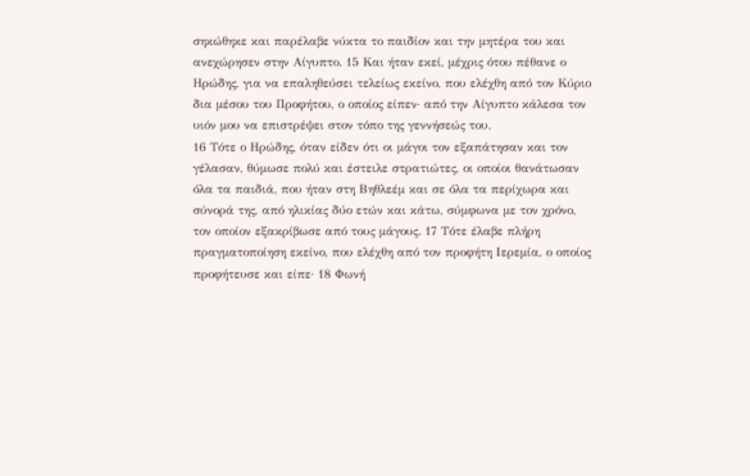σηκώθηκε και παρέλαβε νύκτα το παιδίον και την μητέρα του και ανεχώρησεν στην Αίγυπτο. 15 Και ήταν εκεί, μέχρις ότου πέθανε ο Ηρώδης, για να επαληθεύσει τελείως εκείνο, που ελέχθη από τον Κύριο δια μέσου του Προφήτου, ο οποίος είπεν· από την Αίγυπτο κάλεσα τον υιόν μου να επιστρέψει στον τόπο της γεννήσεώς του.
16 Τότε ο Ηρώδης, όταν είδεν ότι οι μάγοι τον εξαπάτησαν και τον γέλασαν, θύμωσε πολύ και έστειλε στρατιώτες, οι οποίοι θανάτωσαν όλα τα παιδιά, που ήταν στη Βηθλεέμ και σε όλα τα περίχωρα και σύνορά της, από ηλικίας δύο ετών και κάτω, σύμφωνα με τον χρόνο, τον οποίον εξακρίβωσε από τους μάγους. 17 Τότε έλαβε πλήρη πραγματοποίηση εκείνο, που ελέχθη από τον προφήτη Ιερεμία, ο οποίος προφήτευσε και είπε· 18 Φωνή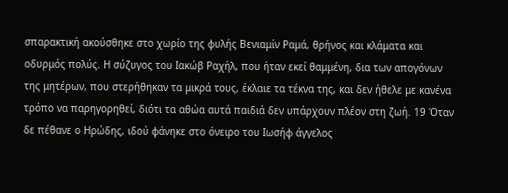σπαρακτική ακούσθηκε στο χωρίο της φυλής Βενιαμίν Ραμά, θρήνος και κλάματα και οδυρμός πολύς. Η σύζυγος του Ιακώβ Ραχήλ, που ήταν εκεί θαμμένη, δια των απογόνων της μητέρων, που στερήθηκαν τα μικρά τους, έκλαιε τα τέκνα της, και δεν ήθελε με κανένα τρόπο να παρηγορηθεί, διότι τα αθώα αυτά παιδιά δεν υπάρχουν πλέον στη ζωή. 19 Όταν δε πέθανε ο Ηρώδης, ιδού φάνηκε στο όνειρο του Ιωσήφ άγγελος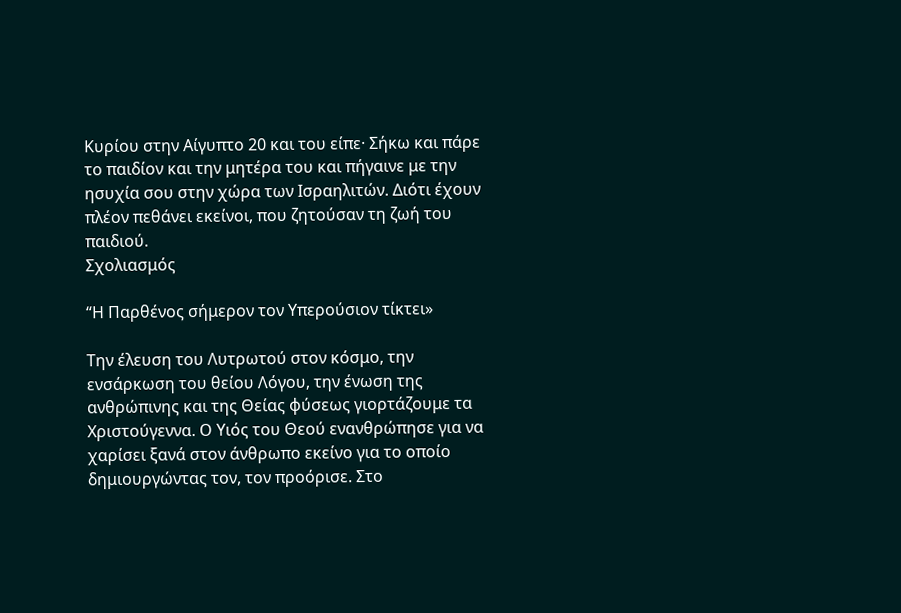Κυρίου στην Αίγυπτο 20 και του είπε· Σήκω και πάρε το παιδίον και την μητέρα του και πήγαινε με την ησυχία σου στην χώρα των Ισραηλιτών. Διότι έχουν πλέον πεθάνει εκείνοι, που ζητούσαν τη ζωή του παιδιού.
Σχολιασμός

“Η Παρθένος σήμερον τον Υπερούσιον τίκτει»

Την έλευση του Λυτρωτού στον κόσμο, την ενσάρκωση του θείου Λόγου, την ένωση της ανθρώπινης και της Θείας φύσεως γιορτάζουμε τα Χριστούγεννα. Ο Υιός του Θεού ενανθρώπησε για να χαρίσει ξανά στον άνθρωπο εκείνο για το οποίο δημιουργώντας τον, τον προόρισε. Στο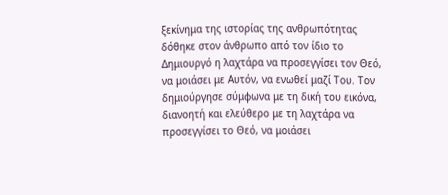ξεκίνημα της ιστορίας της ανθρωπότητας δόθηκε στον άνθρωπο από τον ίδιο το Δημιουργό η λαχτάρα να προσεγγίσει τον Θεό, να μοιάσει με Αυτόν, να ενωθεί μαζί Του. Τον δημιούργησε σύμφωνα με τη δική του εικόνα, διανοητή και ελεύθερο με τη λαχτάρα να προσεγγίσει το Θεό, να μοιάσει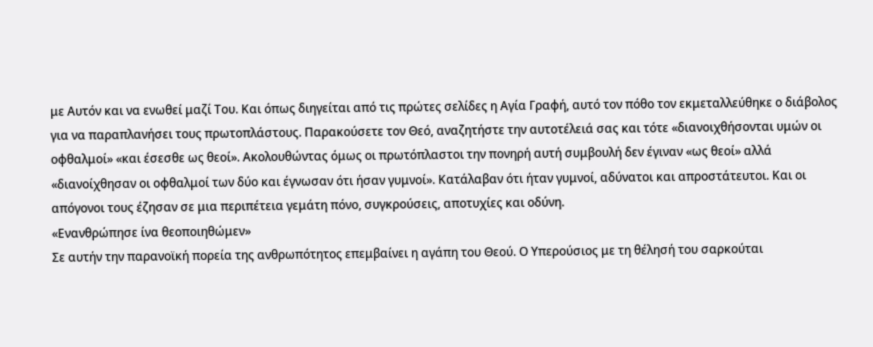με Αυτόν και να ενωθεί μαζί Του. Και όπως διηγείται από τις πρώτες σελίδες η Αγία Γραφή, αυτό τον πόθο τον εκμεταλλεύθηκε ο διάβολος για να παραπλανήσει τους πρωτοπλάστους. Παρακούσετε τον Θεό, αναζητήστε την αυτοτέλειά σας και τότε «διανοιχθήσονται υμών οι οφθαλμοί» «και έσεσθε ως θεοί». Ακολουθώντας όμως οι πρωτόπλαστοι την πονηρή αυτή συμβουλή δεν έγιναν «ως θεοί» αλλά «διανοίχθησαν οι οφθαλμοί των δύο και έγνωσαν ότι ήσαν γυμνοί». Κατάλαβαν ότι ήταν γυμνοί, αδύνατοι και απροστάτευτοι. Και οι απόγονοι τους έζησαν σε μια περιπέτεια γεμάτη πόνο, συγκρούσεις, αποτυχίες και οδύνη.
«Ενανθρώπησε ίνα θεοποιηθώμεν»
Σε αυτήν την παρανοϊκή πορεία της ανθρωπότητος επεμβαίνει η αγάπη του Θεού. Ο Υπερούσιος με τη θέλησή του σαρκούται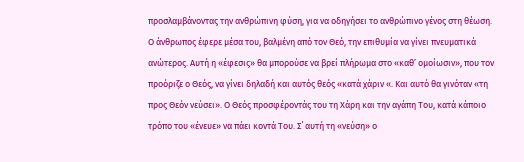προσλαμβάνοντας την ανθρώπινη φύση, για να οδηγήσει το ανθρώπινο γένος στη θέωση.
Ο άνθρωπος έφερε μέσα του, βαλμένη από τον Θεό, την επιθυμία να γίνει πνευματικά ανώτερος. Αυτή η «έφεσις» θα μπορούσε να βρεί πλήρωμα στο «καθ’ ομοίωσιν», που τον προόριζε ο Θεός, να γίνει δηλαδή και αυτός θεός «κατά χάριν «. Και αυτό θα γινόταν «τη προς Θεόν νεύσει». Ο Θεός προσφέροντάς του τη Χάρη και την αγάπη Του, κατά κάποιο τρόπο του «ένευε» να πάει κοντά Του. Σ΄ αυτή τη «νεύση» ο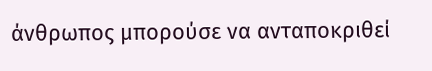άνθρωπος μπορούσε να ανταποκριθεί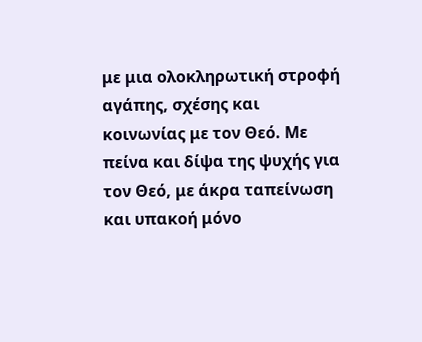με μια ολοκληρωτική στροφή αγάπης, σχέσης και κοινωνίας με τον Θεό. Με πείνα και δίψα της ψυχής για τον Θεό, με άκρα ταπείνωση και υπακοή μόνο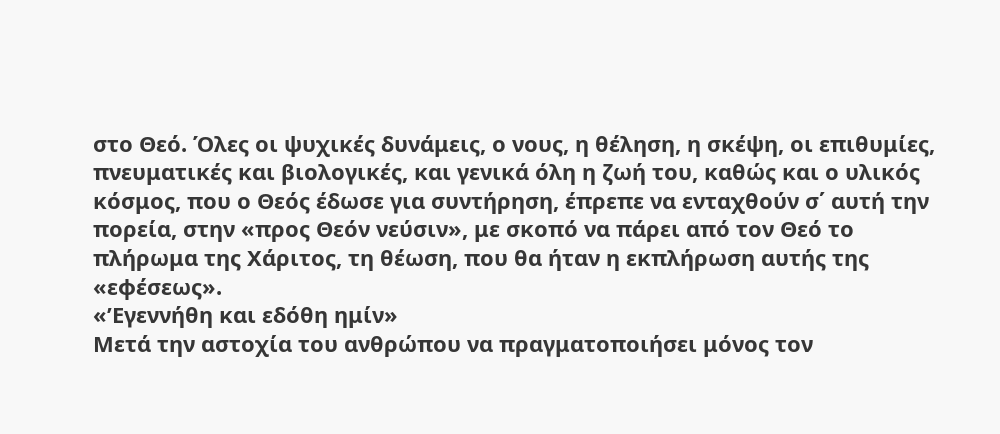στο Θεό. Όλες οι ψυχικές δυνάμεις, ο νους, η θέληση, η σκέψη, οι επιθυμίες, πνευματικές και βιολογικές, και γενικά όλη η ζωή του, καθώς και ο υλικός κόσμος, που ο Θεός έδωσε για συντήρηση, έπρεπε να ενταχθούν σ΄ αυτή την πορεία, στην «προς Θεόν νεύσιν», με σκοπό να πάρει από τον Θεό το πλήρωμα της Χάριτος, τη θέωση, που θα ήταν η εκπλήρωση αυτής της «εφέσεως».
«’Εγεννήθη και εδόθη ημίν»
Μετά την αστοχία του ανθρώπου να πραγματοποιήσει μόνος τον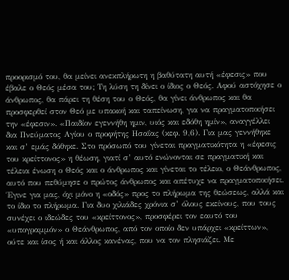προορισμό του, θα μείνει ανεκπλήρωτη η βαθύτατη αυτή «έφεσις» που έβαλε ο Θεός μέσα του; Τη λύση τη δίνει ο ίδιος ο Θεός. Αφού αστόχησε ο άνθρωπος, θα πάρει τη θέση του ο Θεός, θα γίνει άνθρωπος και θα προσφερθεί στον Θεό με υπακοή και ταπείνωση, για να πραγματοποιήσει την «έφεσιν». «Παιδίον εγεννήθη ημιν, υιός και εδόθη ημίν», αναγγέλλει δια Πνεύματος Αγίου ο προφήτης Ησαΐας (κεφ. 9,6). Για μας γεννήθηκε και σ’ εμάς δόθηκε. Στο πρόσωπό του γίνεται πραγματικότητα η «έφεσις του κρείττονος» η θέωση, γιατί σ’ αυτό ενώνονται σε πραγματική και τέλεια ένωση ο Θεός και ο άνθρωπος και γίνεται το τέλειο, ο Θεάνθρωπος, αυτό που πεθύμησε ο πρώτος άνθρωπος και απέτυχε να πραγματοποιήσει.
Έγινε για μας, όχι μόνο η «οδός» προς το πλήρωμα της θεώσεως, αλλά και το ίδιο το πλήρωμα. Για δυο χιλιάδες χρόνια σ’ όλους εκείνους, που τους συνέχει ο ιδεώδες του «κρείττονος», προσφέρει τον εαυτό του «υπογραμμόν» ο Θεάνθρωπος, από τον οποίο δεν υπάρχει «κρείττων», ούτε και ίσος ή και άλλος κανένας, που να τον πλησιάζει. Με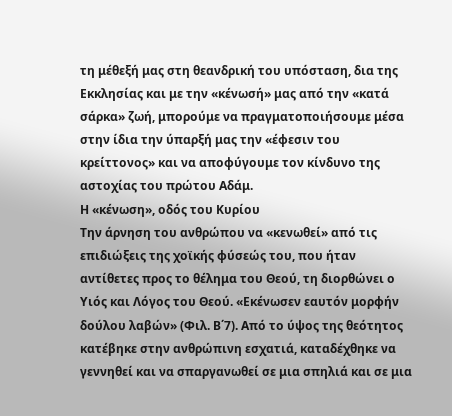τη μέθεξή μας στη θεανδρική του υπόσταση, δια της Εκκλησίας και με την «κένωσή» μας από την «κατά σάρκα» ζωή, μπορούμε να πραγματοποιήσουμε μέσα στην ίδια την ύπαρξή μας την «έφεσιν του κρείττονος» και να αποφύγουμε τον κίνδυνο της αστοχίας του πρώτου Αδάμ.
Η «κένωση», οδός του Κυρίου
Την άρνηση του ανθρώπου να «κενωθεί» από τις επιδιώξεις της χοϊκής φύσεώς του, που ήταν αντίθετες προς το θέλημα του Θεού, τη διορθώνει ο Υιός και Λόγος του Θεού. «Εκένωσεν εαυτόν μορφήν δούλου λαβών» (Φιλ. Β΄7). Από το ύψος της θεότητος κατέβηκε στην ανθρώπινη εσχατιά, καταδέχθηκε να γεννηθεί και να σπαργανωθεί σε μια σπηλιά και σε μια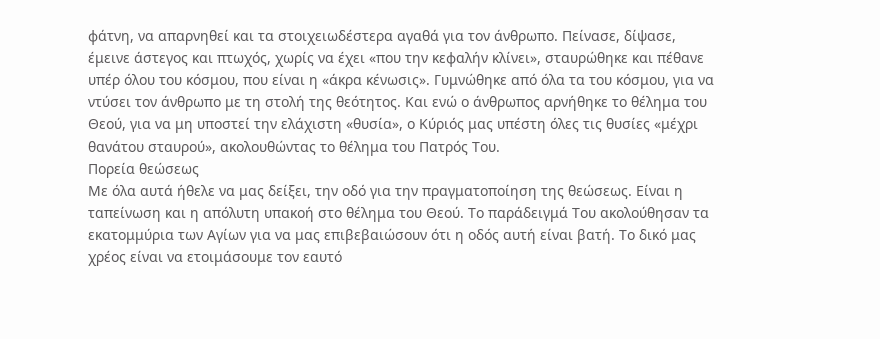φάτνη, να απαρνηθεί και τα στοιχειωδέστερα αγαθά για τον άνθρωπο. Πείνασε, δίψασε, έμεινε άστεγος και πτωχός, χωρίς να έχει «που την κεφαλήν κλίνει», σταυρώθηκε και πέθανε υπέρ όλου του κόσμου, που είναι η «άκρα κένωσις». Γυμνώθηκε από όλα τα του κόσμου, για να ντύσει τον άνθρωπο με τη στολή της θεότητος. Και ενώ ο άνθρωπος αρνήθηκε το θέλημα του Θεού, για να μη υποστεί την ελάχιστη «θυσία», ο Κύριός μας υπέστη όλες τις θυσίες «μέχρι θανάτου σταυρού», ακολουθώντας το θέλημα του Πατρός Του.
Πορεία θεώσεως
Με όλα αυτά ήθελε να μας δείξει, την οδό για την πραγματοποίηση της θεώσεως. Είναι η ταπείνωση και η απόλυτη υπακοή στο θέλημα του Θεού. Το παράδειγμά Του ακολούθησαν τα εκατομμύρια των Αγίων για να μας επιβεβαιώσουν ότι η οδός αυτή είναι βατή. Το δικό μας χρέος είναι να ετοιμάσουμε τον εαυτό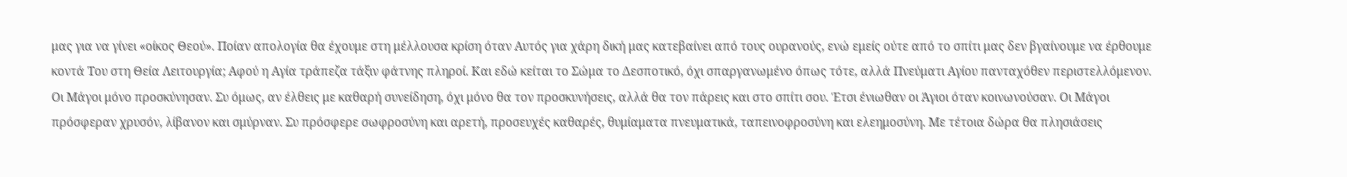μας για να γίνει «οίκος Θεού». Ποίαν απολογία θα έχουμε στη μέλλουσα κρίση όταν Αυτός για χάρη δική μας κατεβαίνει από τους ουρανούς, ενώ εμείς ούτε από το σπίτι μας δεν βγαίνουμε να έρθουμε κοντά Του στη Θεία Λειτουργία; Αφού η Αγία τράπεζα τάξιν φάτνης πληροί. Και εδώ κείται το Σώμα το Δεσποτικό, όχι σπαργανωμένο όπως τότε, αλλά Πνεύματι Αγίου πανταχόθεν περιστελλόμενον. Οι Μάγοι μόνο προσκύνησαν. Συ όμως, αν έλθεις με καθαρή συνείδηση, όχι μόνο θα τον προσκυνήσεις, αλλά θα τον πάρεις και στο σπίτι σου. Έτσι ένιωθαν οι Άγιοι όταν κοινωνούσαν. Οι Μάγοι πρόσφεραν χρυσόν, λίβανον και σμύρναν. Συ πρόσφερε σωφροσύνη και αρετή, προσευχές καθαρές, θυμίαματα πνευματικά, ταπεινοφροσύνη και ελεημοσύνη. Με τέτοια δώρα θα πλησιάσεις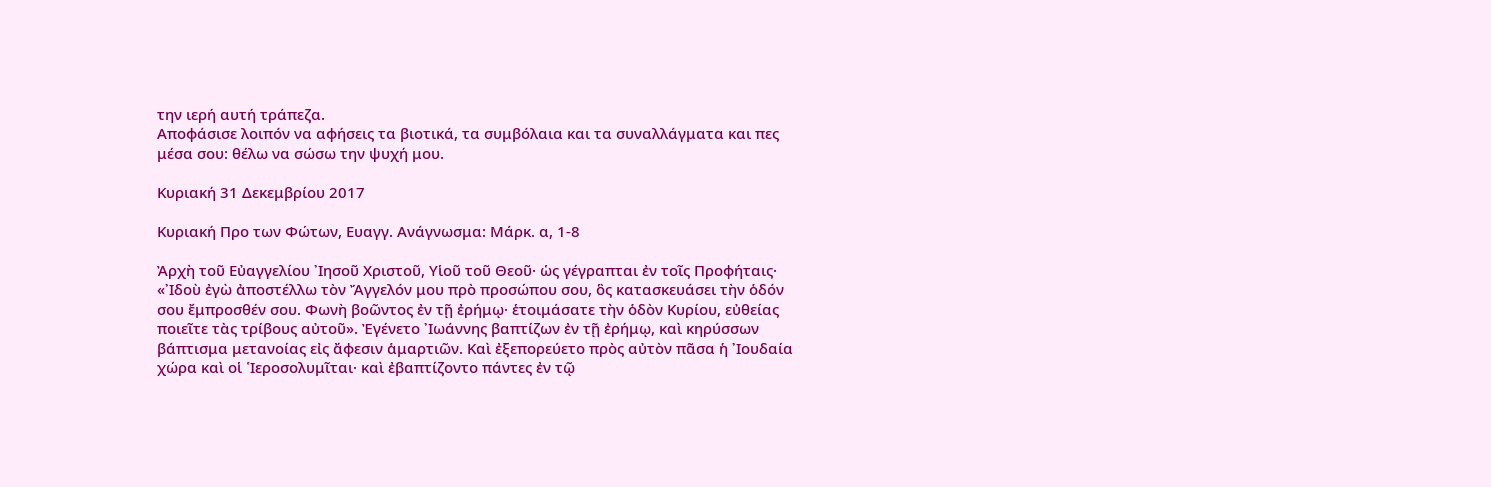την ιερή αυτή τράπεζα.
Αποφάσισε λοιπόν να αφήσεις τα βιοτικά, τα συμβόλαια και τα συναλλάγματα και πες μέσα σου: θέλω να σώσω την ψυχή μου.

Κυριακή 31 Δεκεμβρίου 2017

Κυριακή Προ των Φώτων, Ευαγγ. Ανάγνωσμα: Μάρκ. α, 1-8

Ἀρχὴ τοῦ Εὐαγγελίου ᾿Ιησοῦ Χριστοῦ, Υἱοῦ τοῦ Θεοῦ· ὡς γέγραπται ἐν τοῖς Προφήταις· «᾿Ιδοὺ ἐγὼ ἀποστέλλω τὸν Ἄγγελόν μου πρὸ προσώπου σου, ὃς κατασκευάσει τὴν ὁδόν σου ἔμπροσθέν σου. Φωνὴ βοῶντος ἐν τῇ ἐρήμῳ· ἑτοιμάσατε τὴν ὁδὸν Κυρίου, εὐθείας ποιεῖτε τὰς τρίβους αὐτοῦ». Ἐγένετο ᾿Ιωάννης βαπτίζων ἐν τῇ ἐρήμῳ, καὶ κηρύσσων βάπτισμα μετανοίας εἰς ἄφεσιν ἁμαρτιῶν. Καὶ ἐξεπορεύετο πρὸς αὐτὸν πᾶσα ἡ ᾿Ιουδαία χώρα καὶ οἱ ῾Ιεροσολυμῖται· καὶ ἐβαπτίζοντο πάντες ἐν τῷ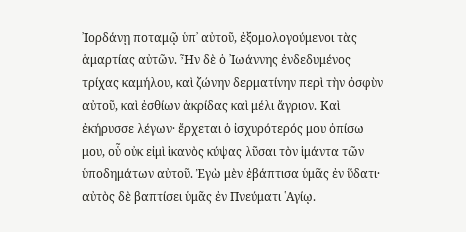᾿Ιορδάνῃ ποταμῷ ὑπ᾿ αὐτοῦ, ἐξομολογούμενοι τὰς ἁμαρτίας αὐτῶν. Ἦν δὲ ὁ ᾿Ιωάννης ἐνδεδυμένος τρίχας καμήλου, καὶ ζώνην δερματίνην περὶ τὴν ὀσφὺν αὐτοῦ, καὶ ἐσθίων ἀκρίδας καὶ μέλι ἄγριον. Καὶ ἐκήρυσσε λέγων· ἔρχεται ὁ ἰσχυρότερός μου ὀπίσω μου, οὗ οὐκ εἰμὶ ἱκανὸς κύψας λῦσαι τὸν ἱμάντα τῶν ὑποδημάτων αὐτοῦ. Ἐγὼ μὲν ἐβάπτισα ὑμᾶς ἐν ὕδατι· αὐτὸς δὲ βαπτίσει ὑμᾶς ἐν Πνεύματι ῾Αγίῳ.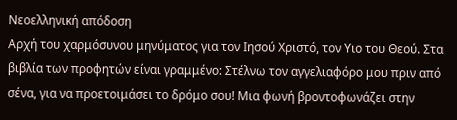Νεοελληνική απόδοση
Αρχή του χαρμόσυνου μηνύματος για τον Ιησού Χριστό, τον Υιο του Θεού. Στα βιβλία των προφητών είναι γραμμένο: Στέλνω τον αγγελιαφόρο μου πριν από σένα, για να προετοιμάσει το δρόμο σου! Μια φωνή βροντοφωνάζει στην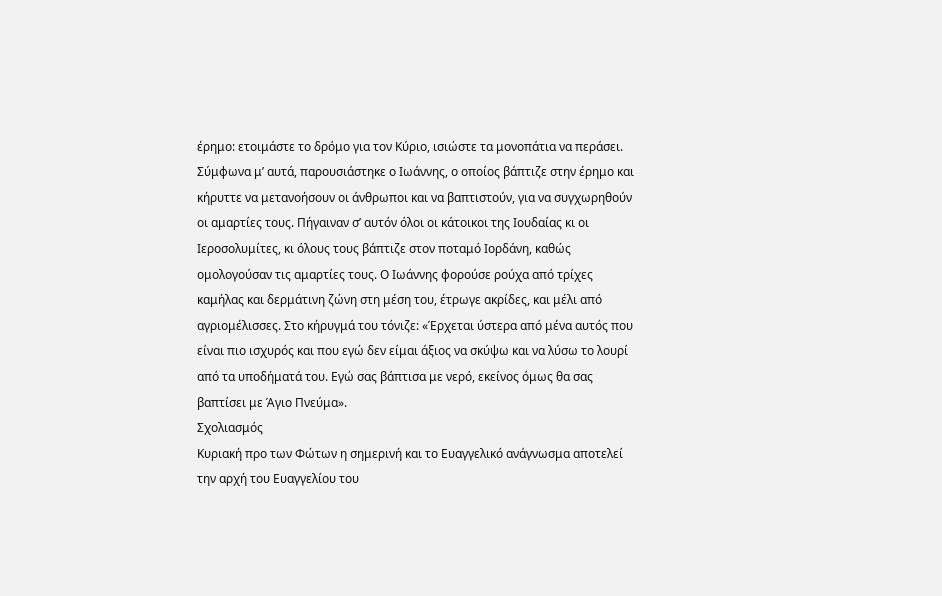έρημο: ετοιμάστε το δρόμο για τον Κύριο, ισιώστε τα μονοπάτια να περάσει. Σύμφωνα μ’ αυτά, παρουσιάστηκε ο Ιωάννης, ο οποίος βάπτιζε στην έρημο και κήρυττε να μετανοήσουν οι άνθρωποι και να βαπτιστούν, για να συγχωρηθούν οι αμαρτίες τους. Πήγαιναν σ’ αυτόν όλοι οι κάτοικοι της Ιουδαίας κι οι Ιεροσολυμίτες, κι όλους τους βάπτιζε στον ποταμό Ιορδάνη, καθώς ομολογούσαν τις αμαρτίες τους. Ο Ιωάννης φορούσε ρούχα από τρίχες καμήλας και δερμάτινη ζώνη στη μέση του, έτρωγε ακρίδες, και μέλι από αγριομέλισσες. Στο κήρυγμά του τόνιζε: «Έρχεται ύστερα από μένα αυτός που είναι πιο ισχυρός και που εγώ δεν είμαι άξιος να σκύψω και να λύσω το λουρί από τα υποδήματά του. Εγώ σας βάπτισα με νερό, εκείνος όμως θα σας βαπτίσει με Άγιο Πνεύμα».
Σχολιασμός
Κυριακή προ των Φώτων η σημερινή και το Ευαγγελικό ανάγνωσμα αποτελεί την αρχή του Ευαγγελίου του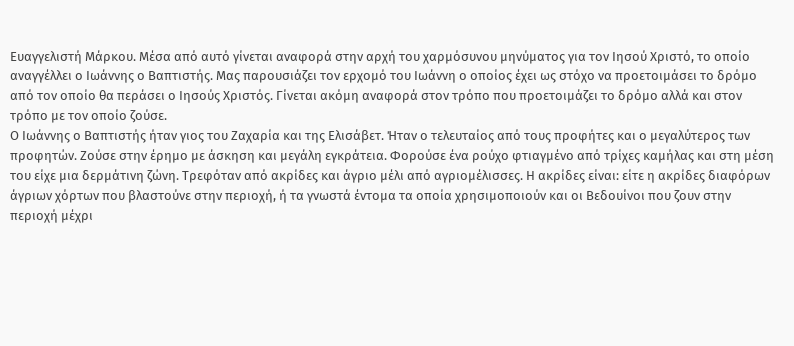Ευαγγελιστή Μάρκου. Μέσα από αυτό γίνεται αναφορά στην αρχή του χαρμόσυνου μηνύματος για τον Ιησού Χριστό, το οποίο αναγγέλλει ο Ιωάννης ο Βαπτιστής. Μας παρουσιάζει τον ερχομό του Ιωάννη ο οποίος έχει ως στόχο να προετοιμάσει το δρόμο από τον οποίο θα περάσει ο Ιησούς Χριστός. Γίνεται ακόμη αναφορά στον τρόπο που προετοιμάζει το δρόμο αλλά και στον τρόπο με τον οποίο ζούσε.
Ο Ιωάννης ο Βαπτιστής ήταν γιος του Ζαχαρία και της Ελισάβετ. Ήταν ο τελευταίος από τους προφήτες και ο μεγαλύτερος των προφητών. Ζούσε στην έρημο με άσκηση και μεγάλη εγκράτεια. Φορούσε ένα ρούχο φτιαγμένο από τρίχες καμήλας και στη μέση του είχε μια δερμάτινη ζώνη. Τρεφόταν από ακρίδες και άγριο μέλι από αγριομέλισσες. Η ακρίδες είναι: είτε η ακρίδες διαφόρων άγριων χόρτων που βλαστούνε στην περιοχή, ή τα γνωστά έντομα τα οποία χρησιμοποιούν και οι Βεδουίνοι που ζουν στην περιοχή μέχρι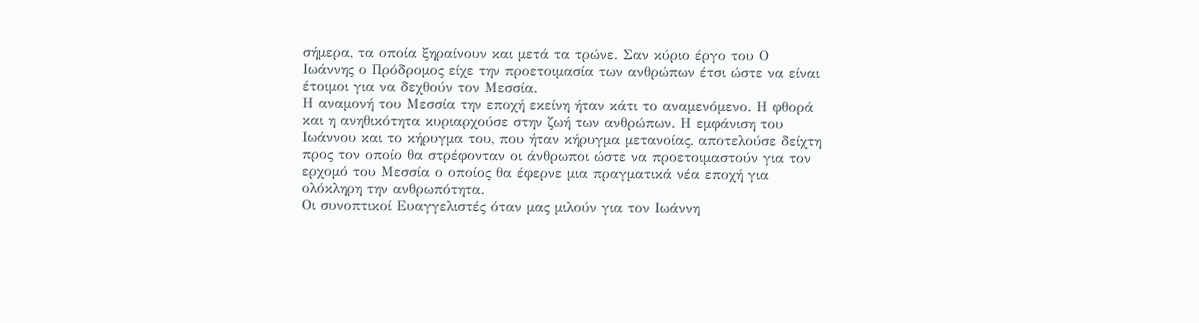σήμερα, τα οποία ξηραίνουν και μετά τα τρώνε. Σαν κύριο έργο του Ο Ιωάννης ο Πρόδρομος είχε την προετοιμασία των ανθρώπων έτσι ώστε να είναι έτοιμοι για να δεχθούν τον Μεσσία.
Η αναμονή του Μεσσία την εποχή εκείνη ήταν κάτι το αναμενόμενο. Η φθορά και η ανηθικότητα κυριαρχούσε στην ζωή των ανθρώπων. Η εμφάνιση του Ιωάννου και το κήρυγμα του, που ήταν κήρυγμα μετανοίας, αποτελούσε δείχτη προς τον οποίο θα στρέφονταν οι άνθρωποι ώστε να προετοιμαστούν για τον ερχομό του Μεσσία ο οποίος θα έφερνε μια πραγματικά νέα εποχή για ολόκληρη την ανθρωπότητα.
Οι συνοπτικοί Ευαγγελιστές όταν μας μιλούν για τον Ιωάννη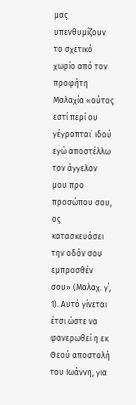μας υπενθυμίζουν το σχετικό χωρίο από τον προφήτη Μαλαχία «ούτος εστί περί ου γέγραπται˙ ιδού εγώ αποστέλλω τον άγγελον μου προ προσώπου σου, ος κατασκευάσει την οδόν σου εμπροσθέν σου» (Μαλαχ. γ΄, 1). Αυτό γίνεται έτσι ώστε να φανερωθεί η εκ Θεού αποστολή του Ιωάννη, για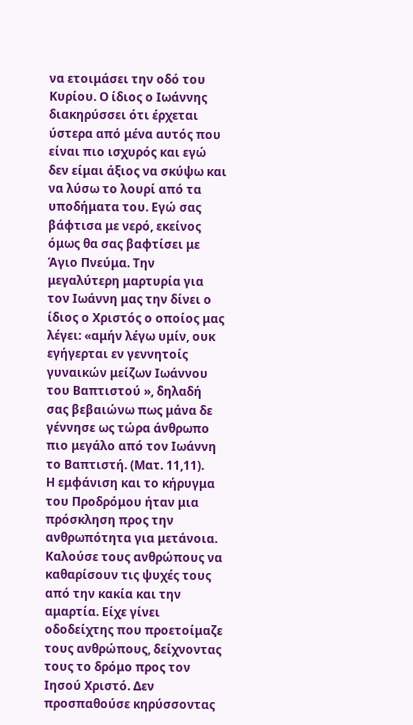να ετοιμάσει την οδό του Κυρίου. Ο ίδιος ο Ιωάννης διακηρύσσει ότι έρχεται ύστερα από μένα αυτός που είναι πιο ισχυρός και εγώ δεν είμαι άξιος να σκύψω και να λύσω το λουρί από τα υποδήματα του. Εγώ σας βάφτισα με νερό, εκείνος όμως θα σας βαφτίσει με Άγιο Πνεύμα. Την μεγαλύτερη μαρτυρία για τον Ιωάννη μας την δίνει ο ίδιος ο Χριστός ο οποίος μας λέγει: «αμήν λέγω υμίν, ουκ εγήγερται εν γεννητοίς γυναικών μείζων Ιωάννου του Βαπτιστού », δηλαδή σας βεβαιώνω πως μάνα δε γέννησε ως τώρα άνθρωπο πιο μεγάλο από τον Ιωάννη το Βαπτιστή. (Ματ. 11,11).
Η εμφάνιση και το κήρυγμα του Προδρόμου ήταν μια πρόσκληση προς την ανθρωπότητα για μετάνοια. Καλούσε τους ανθρώπους να καθαρίσουν τις ψυχές τους από την κακία και την αμαρτία. Είχε γίνει οδοδείχτης που προετοίμαζε τους ανθρώπους, δείχνοντας τους το δρόμο προς τον Ιησού Χριστό. Δεν προσπαθούσε κηρύσσοντας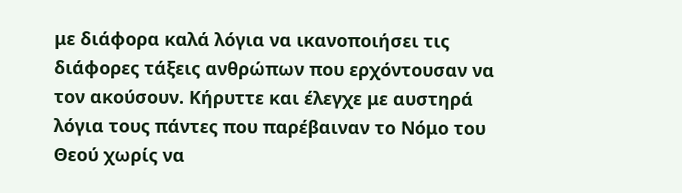με διάφορα καλά λόγια να ικανοποιήσει τις διάφορες τάξεις ανθρώπων που ερχόντουσαν να τον ακούσουν. Κήρυττε και έλεγχε με αυστηρά λόγια τους πάντες που παρέβαιναν το Νόμο του Θεού χωρίς να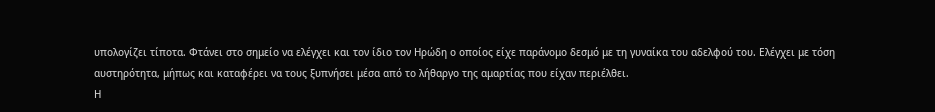υπολογίζει τίποτα. Φτάνει στο σημείο να ελέγχει και τον ίδιο τον Ηρώδη ο οποίος είχε παράνομο δεσμό με τη γυναίκα του αδελφού του. Ελέγχει με τόση αυστηρότητα, μήπως και καταφέρει να τους ξυπνήσει μέσα από το λήθαργο της αμαρτίας που είχαν περιέλθει.
Η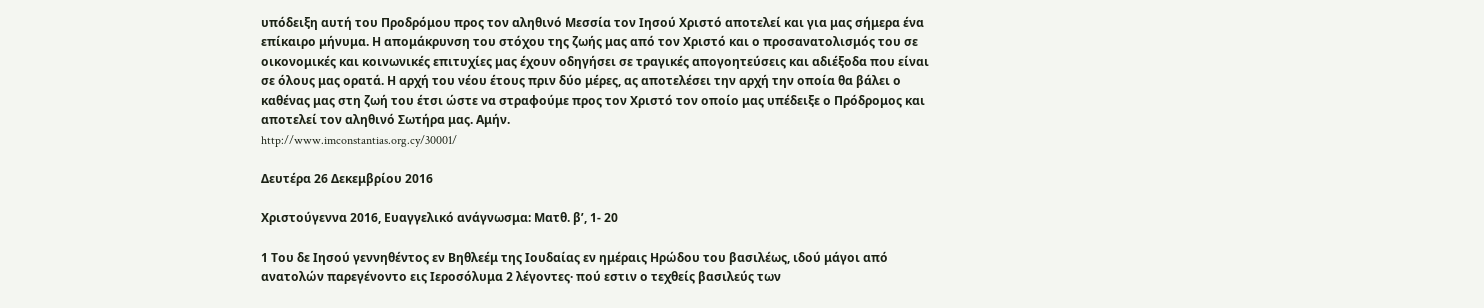υπόδειξη αυτή του Προδρόμου προς τον αληθινό Μεσσία τον Ιησού Χριστό αποτελεί και για μας σήμερα ένα επίκαιρο μήνυμα. Η απομάκρυνση του στόχου της ζωής μας από τον Χριστό και ο προσανατολισμός του σε οικονομικές και κοινωνικές επιτυχίες μας έχουν οδηγήσει σε τραγικές απογοητεύσεις και αδιέξοδα που είναι σε όλους μας ορατά. Η αρχή του νέου έτους πριν δύο μέρες, ας αποτελέσει την αρχή την οποία θα βάλει ο καθένας μας στη ζωή του έτσι ώστε να στραφούμε προς τον Χριστό τον οποίο μας υπέδειξε ο Πρόδρομος και αποτελεί τον αληθινό Σωτήρα μας. Αμήν.
http://www.imconstantias.org.cy/30001/

Δευτέρα 26 Δεκεμβρίου 2016

Χριστούγεννα 2016, Ευαγγελικό ανάγνωσμα: Ματθ. β’, 1- 20

1 Του δε Ιησού γεννηθέντος εν Βηθλεέμ της Ιουδαίας εν ημέραις Ηρώδου του βασιλέως, ιδού μάγοι από ανατολών παρεγένοντο εις Ιεροσόλυμα 2 λέγοντες· πού εστιν ο τεχθείς βασιλεύς των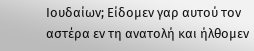Ιουδαίων; Είδομεν γαρ αυτού τον αστέρα εν τη ανατολή και ήλθομεν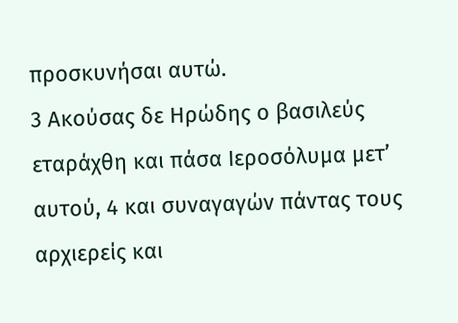προσκυνήσαι αυτώ.
3 Ακούσας δε Ηρώδης ο βασιλεύς εταράχθη και πάσα Ιεροσόλυμα μετ’ αυτού, 4 και συναγαγών πάντας τους αρχιερείς και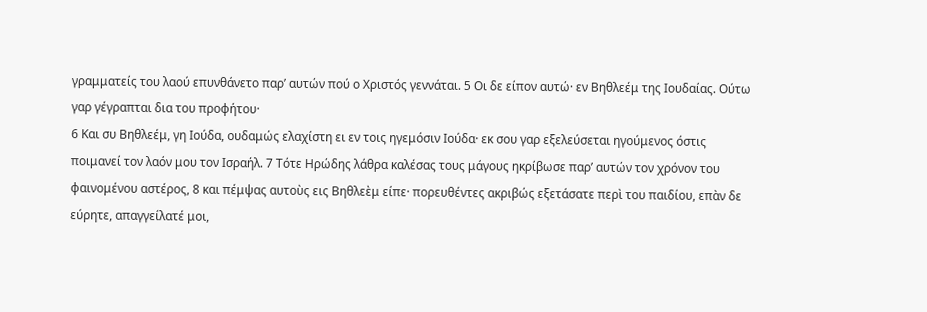γραμματείς του λαού επυνθάνετο παρ’ αυτών πού ο Χριστός γεννάται. 5 Οι δε είπον αυτώ· εν Βηθλεέμ της Ιουδαίας. Ούτω γαρ γέγραπται δια του προφήτου·
6 Και συ Βηθλεέμ, γη Ιούδα, ουδαμώς ελαχίστη ει εν τοις ηγεμόσιν Ιούδα· εκ σου γαρ εξελεύσεται ηγούμενος όστις ποιμανεί τον λαόν μου τον Ισραήλ. 7 Τότε Ηρώδης λάθρα καλέσας τους μάγους ηκρίβωσε παρ’ αυτών τον χρόνον του φαινομένου αστέρος, 8 και πέμψας αυτοὺς εις Βηθλεὲμ είπε· πορευθέντες ακριβώς εξετάσατε περὶ του παιδίου, επὰν δε εύρητε, απαγγείλατέ μοι,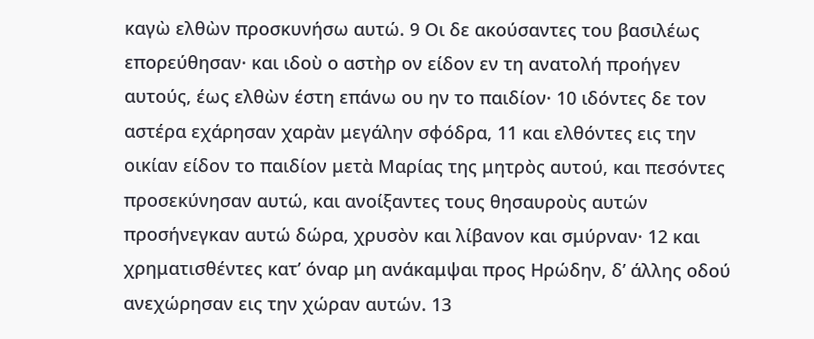καγὼ ελθὼν προσκυνήσω αυτώ. 9 Οι δε ακούσαντες του βασιλέως επορεύθησαν· και ιδοὺ ο αστὴρ ον είδον εν τη ανατολή προήγεν αυτούς, έως ελθὼν έστη επάνω ου ην το παιδίον· 10 ιδόντες δε τον αστέρα εχάρησαν χαρὰν μεγάλην σφόδρα, 11 και ελθόντες εις την οικίαν είδον το παιδίον μετὰ Μαρίας της μητρὸς αυτού, και πεσόντες προσεκύνησαν αυτώ, και ανοίξαντες τους θησαυροὺς αυτών προσήνεγκαν αυτώ δώρα, χρυσὸν και λίβανον και σμύρναν· 12 και χρηματισθέντες κατ’ όναρ μη ανάκαμψαι προς Ηρώδην, δ’ άλλης οδού ανεχώρησαν εις την χώραν αυτών. 13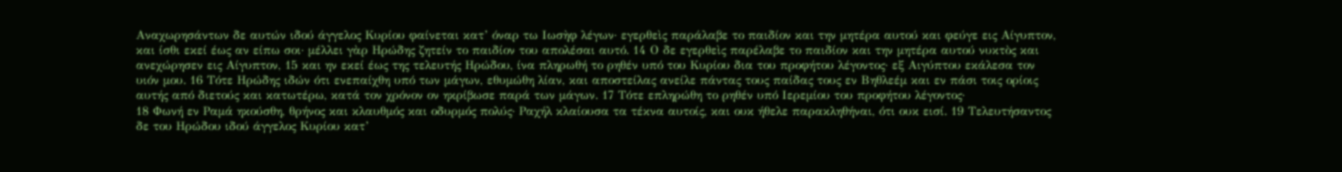Αναχωρησάντων δε αυτών ιδού άγγελος Κυρίου φαίνεται κατ’ όναρ τω Ιωσὴφ λέγων· εγερθεὶς παράλαβε το παιδίον και την μητέρα αυτού και φεύγε εις Αίγυπτον, και ίσθι εκεί έως αν είπω σοι· μέλλει γὰρ Ηρώδης ζητείν το παιδίον του απολέσαι αυτό. 14 Ο δε εγερθεὶς παρέλαβε το παιδίον και την μητέρα αυτού νυκτὸς και ανεχώρησεν εις Αίγυπτον, 15 και ην εκεί έως της τελευτής Ηρώδου, ίνα πληρωθή το ρηθέν υπό του Κυρίου δια του προφήτου λέγοντος· εξ Αιγύπτου εκάλεσα τον υιόν μου. 16 Τότε Ηρώδης ιδών ότι ενεπαίχθη υπό των μάγων, εθυμώθη λίαν, και αποστείλας ανείλε πάντας τους παίδας τους εν Βηθλεέμ και εν πάσι τοις ορίοις αυτής από διετούς και κατωτέρω, κατά τον χρόνον ον ηκρίβωσε παρά των μάγων. 17 Τότε επληρώθη το ρηθέν υπό Ιερεμίου του προφήτου λέγοντος·
18 Φωνή εν Ραμά ηκούσθη, θρήνος και κλαυθμός και οδυρμός πολύς· Ραχήλ κλαίουσα τα τέκνα αυτοίς, και ουκ ήθελε παρακληθήναι, ότι ουκ εισί. 19 Τελευτήσαντος δε του Ηρώδου ιδού άγγελος Κυρίου κατ’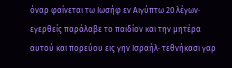όναρ φαίνεται τω Ιωσήφ εν Αιγύπτω 20 λέγων· εγερθείς παράλαβε το παιδίον και την μητέρα αυτού και πορεύου εις γην Ισραήλ· τεθνήκασι γαρ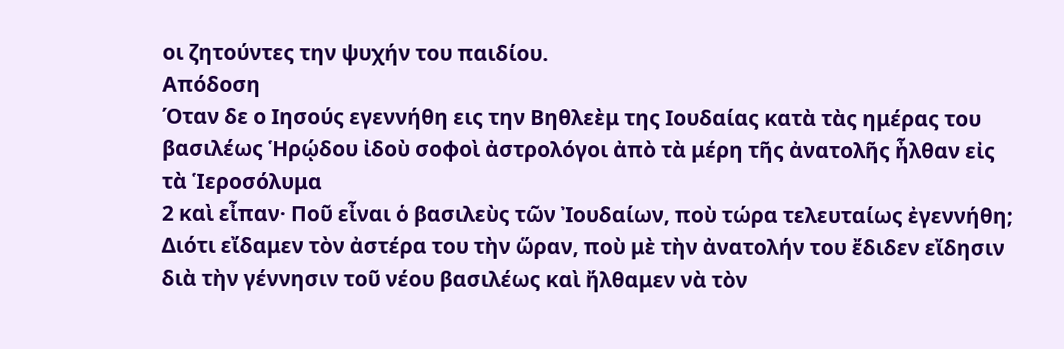οι ζητούντες την ψυχήν του παιδίου.
Απόδοση
Όταν δε ο Ιησούς εγεννήθη εις την Βηθλεὲμ της Ιουδαίας κατὰ τὰς ημέρας του βασιλέως Ἡρῴδου ἰδοὺ σοφοὶ ἀστρολόγοι ἀπὸ τὰ μέρη τῆς ἀνατολῆς ἦλθαν εἰς τὰ Ἱεροσόλυμα
2 καὶ εἶπαν· Ποῦ εἶναι ὁ βασιλεὺς τῶν Ἰουδαίων, ποὺ τώρα τελευταίως ἐγεννήθη; Διότι εἴδαμεν τὸν ἀστέρα του τὴν ὥραν, ποὺ μὲ τὴν ἀνατολήν του ἔδιδεν εἴδησιν διὰ τὴν γέννησιν τοῦ νέου βασιλέως καὶ ἤλθαμεν νὰ τὸν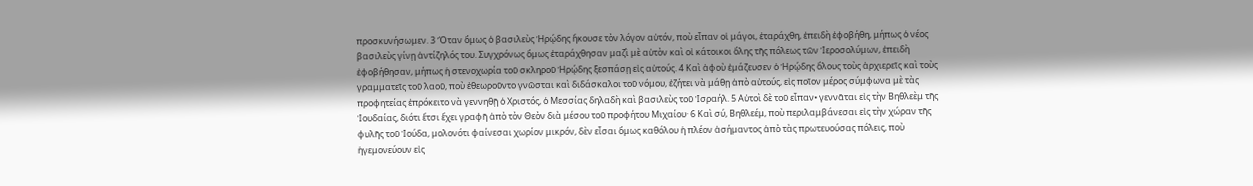προσκυνήσωμεν. 3 Ὅταν ὅμως ὁ βασιλεὺς Ἡρῴδης ἤκουσε τὸν λόγον αὐτόν, ποὺ εἶπαν οἱ μάγοι, ἐταράχθη, ἐπειδὴ ἐφοβήθη, μήπως ὁ νέος βασιλεὺς γίνῃ ἀντίζηλός του. Συγχρόνως ὅμως ἐταράχθησαν μαζὶ μὲ αὐτὸν καὶ οἰ κάτοικοι ὅλης τῆς πόλεως τῶν Ἱεροσολύμων, ἐπειδὴ ἐφοβήθησαν, μήπως ἡ στενοχωρία τοῦ σκληροῦ Ἡρῴδης ξεσπάσῃ εἰς αὐτούς. 4 Καὶ ἀφοὺ ἐμάζευσεν ὁ Ἡρῴδης ὅλους τοὺς ἀρχιερεῖς καὶ τοὺς γραμματεῖς τοῦ λαοῦ, ποὺ ἐθεωροῦντο γνῶσται καὶ διδάσκαλοι τοῦ νόμου, ἐζήτει νὰ μάθῃ ἀπὸ αὐτούς, εἰς ποῖον μέρος σύμφωνα μὲ τὰς προφητείας ἐπρόκειτο νὰ γεννηθῇ ὁ Χριστός, ὁ Μεσσίας δηλαδὴ καὶ βασιλεὺς τοῦ Ἰσραήλ. 5 Αὐτοὶ δὲ τοῦ εἶπαν• γεννᾶται εἰς τὴν Βηθλεὲμ τῆς Ἰουδαίας, διότι ἔτσι ἔχει γραφῆ ἀπὸ τὸν Θεὸν διὰ μέσου τοῦ προφήτου Μιχαίου· 6 Καὶ σύ, Βηθλεέμ, ποὺ περιλαμβάνεσαι εἰς τὴν χώραν τῆς φυλῆς τοῦ Ἰούδα, μολονότι φαίνεσαι χωρίον μικρόν, δὲν εἶσαι ὅμως καθόλου ἡ πλέον ἀσήμαντος ἀπὸ τὰς πρωτευούσας πόλεις, ποὺ ἡγεμονεύουν εἰς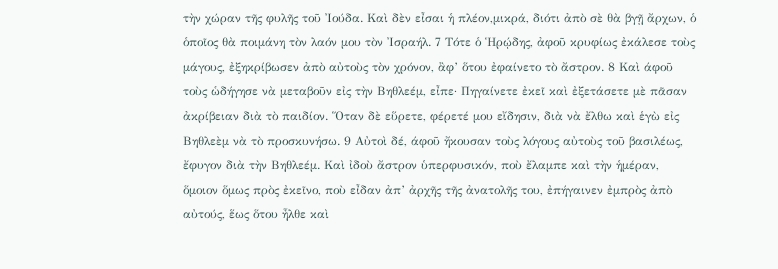τὴν χώραν τῆς φυλῆς τοῦ Ἰούδα. Καὶ δὲν εἶσαι ἡ πλέον,μικρά, διότι ἀπὸ σὲ θὰ βγῇ ἄρχων, ὁ ὁποῖος θὰ ποιμάνη τὸν λαόν μου τὸν Ἰσραήλ. 7 Τότε ὁ Ἡρῴδης, ἀφοῦ κρυφίως ἐκάλεσε τοὺς μάγους, ἐξηκρίβωσεν ἀπὸ αὐτοὺς τὸν χρόνον, ἂφ’ ὅτου ἐφαίνετο τὸ ἄστρον. 8 Καὶ άφοῦ τοὺς ὡδήγησε νὰ μεταβοῦν εἰς τὴν Βηθλεέμ, εἶπε· Πηγαίνετε ἐκεῖ καὶ ἐξετάσετε μὲ πᾶσαν ἀκρίβειαν διὰ τὸ παιδίον. Ὅταν δὲ εὕρετε, φέρετέ μου εἴδησιν, διὰ νὰ ἔλθω καὶ ἑγὼ εἰς Βηθλεὲμ νὰ τὸ προσκυνήσω. 9 Αὐτοὶ δέ, άφοῦ ἤκουσαν τοὺς λόγους αὐτοὺς τοῦ βασιλέως, ἔφυγον διὰ τὴν Βηθλεέμ. Καὶ ἰδοὺ ἄστρον ὑπερφυσικόν, ποὺ ἔλαμπε καὶ τὴν ἡμέραν, ὅμοιον ὅμως πρὸς ἐκεῖνο, ποὺ εἶδαν ἀπ’ ἀρχῆς τῆς ἀνατολῆς του, ἐπήγαινεν ἐμπρὸς ἀπὸ αὐτούς, ἕως ὅτου ἦλθε καὶ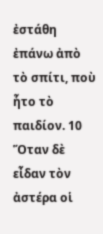ἐστάθη ἐπάνω ἀπὸ τὸ σπίτι, ποὺ ἧτο τὸ παιδίον. 10 Ὅταν δὲ εἶδαν τὸν ἀστέρα οἱ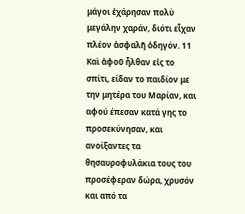μάγοι ἐχάρησαν πολὺ μεγάλην χαράν, διότι εἶχαν πλέον ἀσφαλῆ ὁδηγόν. 11 Καὶ ἀφοῦ ἦλθαν εἰς το σπίτι, είδαν το παιδίον με την μητέρα του Μαρίαν, και αφού έπεσαν κατά γης το προσεκύνησαν, και ανοίξαντες τα θησαυροφυλάκια τους του προσέφεραν δώρα, χρυσόν και από τα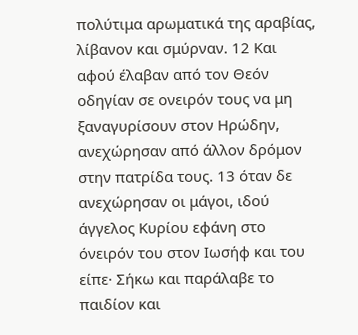πολύτιμα αρωματικά της αραβίας, λίβανον και σμύρναν. 12 Και αφού έλαβαν από τον Θεόν οδηγίαν σε ονειρόν τους να μη ξαναγυρίσουν στον Ηρώδην, ανεχώρησαν από άλλον δρόμον στην πατρίδα τους. 13 όταν δε ανεχώρησαν οι μάγοι, ιδού άγγελος Κυρίου εφάνη στο όνειρόν του στον Ιωσήφ και του είπε· Σήκω και παράλαβε το παιδίον και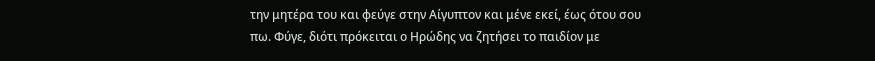την μητέρα του και φεύγε στην Αίγυπτον και μένε εκεί, έως ότου σου πω. Φύγε, διότι πρόκειται ο Ηρώδης να ζητήσει το παιδίον με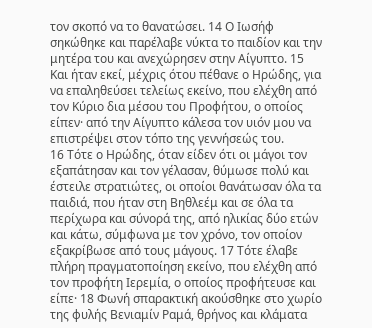τον σκοπό να το θανατώσει. 14 Ο Ιωσήφ σηκώθηκε και παρέλαβε νύκτα το παιδίον και την μητέρα του και ανεχώρησεν στην Αίγυπτο. 15 Και ήταν εκεί, μέχρις ότου πέθανε ο Ηρώδης, για να επαληθεύσει τελείως εκείνο, που ελέχθη από τον Κύριο δια μέσου του Προφήτου, ο οποίος είπεν· από την Αίγυπτο κάλεσα τον υιόν μου να επιστρέψει στον τόπο της γεννήσεώς του.
16 Τότε ο Ηρώδης, όταν είδεν ότι οι μάγοι τον εξαπάτησαν και τον γέλασαν, θύμωσε πολύ και έστειλε στρατιώτες, οι οποίοι θανάτωσαν όλα τα παιδιά, που ήταν στη Βηθλεέμ και σε όλα τα περίχωρα και σύνορά της, από ηλικίας δύο ετών και κάτω, σύμφωνα με τον χρόνο, τον οποίον εξακρίβωσε από τους μάγους. 17 Τότε έλαβε πλήρη πραγματοποίηση εκείνο, που ελέχθη από τον προφήτη Ιερεμία, ο οποίος προφήτευσε και είπε· 18 Φωνή σπαρακτική ακούσθηκε στο χωρίο της φυλής Βενιαμίν Ραμά, θρήνος και κλάματα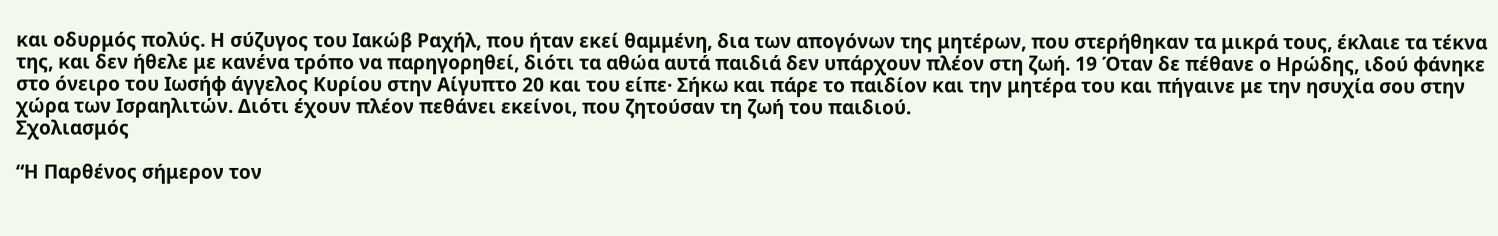και οδυρμός πολύς. Η σύζυγος του Ιακώβ Ραχήλ, που ήταν εκεί θαμμένη, δια των απογόνων της μητέρων, που στερήθηκαν τα μικρά τους, έκλαιε τα τέκνα της, και δεν ήθελε με κανένα τρόπο να παρηγορηθεί, διότι τα αθώα αυτά παιδιά δεν υπάρχουν πλέον στη ζωή. 19 Όταν δε πέθανε ο Ηρώδης, ιδού φάνηκε στο όνειρο του Ιωσήφ άγγελος Κυρίου στην Αίγυπτο 20 και του είπε· Σήκω και πάρε το παιδίον και την μητέρα του και πήγαινε με την ησυχία σου στην χώρα των Ισραηλιτών. Διότι έχουν πλέον πεθάνει εκείνοι, που ζητούσαν τη ζωή του παιδιού.
Σχολιασμός

“Η Παρθένος σήμερον τον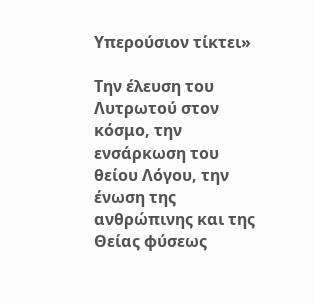Υπερούσιον τίκτει»

Την έλευση του Λυτρωτού στον κόσμο, την ενσάρκωση του θείου Λόγου, την ένωση της ανθρώπινης και της Θείας φύσεως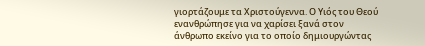γιορτάζουμε τα Χριστούγεννα. Ο Υιός του Θεού ενανθρώπησε για να χαρίσει ξανά στον άνθρωπο εκείνο για το οποίο δημιουργώντας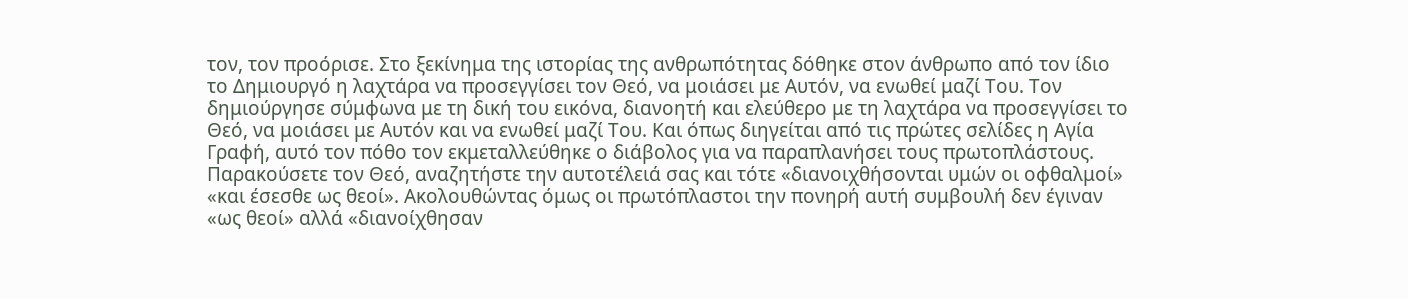τον, τον προόρισε. Στο ξεκίνημα της ιστορίας της ανθρωπότητας δόθηκε στον άνθρωπο από τον ίδιο το Δημιουργό η λαχτάρα να προσεγγίσει τον Θεό, να μοιάσει με Αυτόν, να ενωθεί μαζί Του. Τον δημιούργησε σύμφωνα με τη δική του εικόνα, διανοητή και ελεύθερο με τη λαχτάρα να προσεγγίσει το Θεό, να μοιάσει με Αυτόν και να ενωθεί μαζί Του. Και όπως διηγείται από τις πρώτες σελίδες η Αγία Γραφή, αυτό τον πόθο τον εκμεταλλεύθηκε ο διάβολος για να παραπλανήσει τους πρωτοπλάστους. Παρακούσετε τον Θεό, αναζητήστε την αυτοτέλειά σας και τότε «διανοιχθήσονται υμών οι οφθαλμοί» «και έσεσθε ως θεοί». Ακολουθώντας όμως οι πρωτόπλαστοι την πονηρή αυτή συμβουλή δεν έγιναν «ως θεοί» αλλά «διανοίχθησαν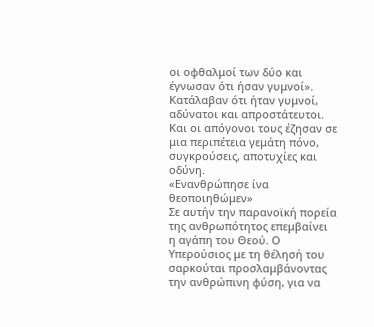οι οφθαλμοί των δύο και έγνωσαν ότι ήσαν γυμνοί». Κατάλαβαν ότι ήταν γυμνοί, αδύνατοι και απροστάτευτοι. Και οι απόγονοι τους έζησαν σε μια περιπέτεια γεμάτη πόνο, συγκρούσεις, αποτυχίες και οδύνη.
«Ενανθρώπησε ίνα θεοποιηθώμεν»
Σε αυτήν την παρανοϊκή πορεία της ανθρωπότητος επεμβαίνει η αγάπη του Θεού. Ο Υπερούσιος με τη θέλησή του σαρκούται προσλαμβάνοντας την ανθρώπινη φύση, για να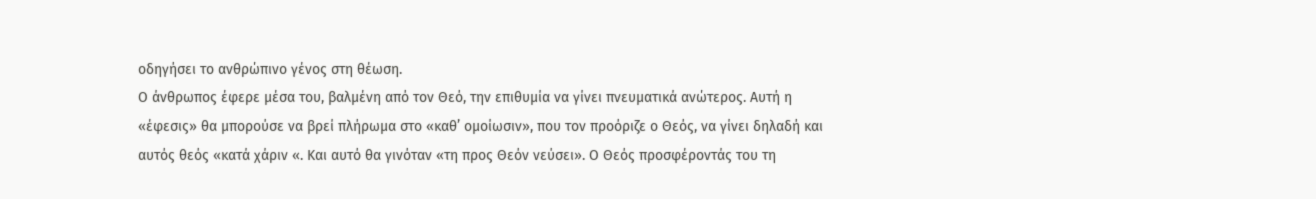οδηγήσει το ανθρώπινο γένος στη θέωση.
Ο άνθρωπος έφερε μέσα του, βαλμένη από τον Θεό, την επιθυμία να γίνει πνευματικά ανώτερος. Αυτή η «έφεσις» θα μπορούσε να βρεί πλήρωμα στο «καθ’ ομοίωσιν», που τον προόριζε ο Θεός, να γίνει δηλαδή και αυτός θεός «κατά χάριν «. Και αυτό θα γινόταν «τη προς Θεόν νεύσει». Ο Θεός προσφέροντάς του τη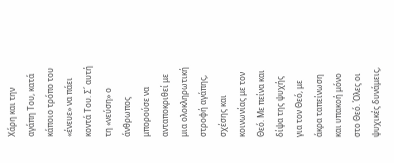Χάρη και την αγάπη Του, κατά κάποιο τρόπο του «ένευε» να πάει κοντά Του. Σ΄ αυτή τη «νεύση» ο άνθρωπος μπορούσε να ανταποκριθεί με μια ολοκληρωτική στροφή αγάπης, σχέσης και κοινωνίας με τον Θεό. Με πείνα και δίψα της ψυχής για τον Θεό, με άκρα ταπείνωση και υπακοή μόνο στο Θεό. Όλες οι ψυχικές δυνάμεις,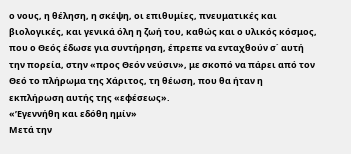ο νους, η θέληση, η σκέψη, οι επιθυμίες, πνευματικές και βιολογικές, και γενικά όλη η ζωή του, καθώς και ο υλικός κόσμος, που ο Θεός έδωσε για συντήρηση, έπρεπε να ενταχθούν σ΄ αυτή την πορεία, στην «προς Θεόν νεύσιν», με σκοπό να πάρει από τον Θεό το πλήρωμα της Χάριτος, τη θέωση, που θα ήταν η εκπλήρωση αυτής της «εφέσεως».
«’Εγεννήθη και εδόθη ημίν»
Μετά την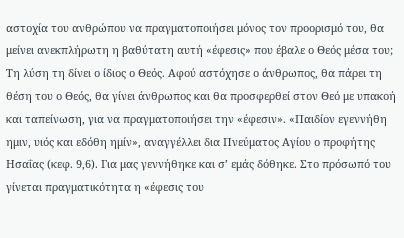αστοχία του ανθρώπου να πραγματοποιήσει μόνος τον προορισμό του, θα μείνει ανεκπλήρωτη η βαθύτατη αυτή «έφεσις» που έβαλε ο Θεός μέσα του; Τη λύση τη δίνει ο ίδιος ο Θεός. Αφού αστόχησε ο άνθρωπος, θα πάρει τη θέση του ο Θεός, θα γίνει άνθρωπος και θα προσφερθεί στον Θεό με υπακοή και ταπείνωση, για να πραγματοποιήσει την «έφεσιν». «Παιδίον εγεννήθη ημιν, υιός και εδόθη ημίν», αναγγέλλει δια Πνεύματος Αγίου ο προφήτης Ησαΐας (κεφ. 9,6). Για μας γεννήθηκε και σ’ εμάς δόθηκε. Στο πρόσωπό του γίνεται πραγματικότητα η «έφεσις του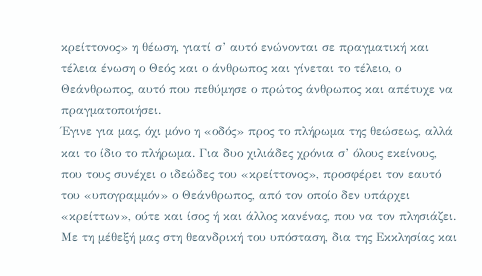κρείττονος» η θέωση, γιατί σ’ αυτό ενώνονται σε πραγματική και τέλεια ένωση ο Θεός και ο άνθρωπος και γίνεται το τέλειο, ο Θεάνθρωπος, αυτό που πεθύμησε ο πρώτος άνθρωπος και απέτυχε να πραγματοποιήσει.
Έγινε για μας, όχι μόνο η «οδός» προς το πλήρωμα της θεώσεως, αλλά και το ίδιο το πλήρωμα. Για δυο χιλιάδες χρόνια σ’ όλους εκείνους, που τους συνέχει ο ιδεώδες του «κρείττονος», προσφέρει τον εαυτό του «υπογραμμόν» ο Θεάνθρωπος, από τον οποίο δεν υπάρχει «κρείττων», ούτε και ίσος ή και άλλος κανένας, που να τον πλησιάζει. Με τη μέθεξή μας στη θεανδρική του υπόσταση, δια της Εκκλησίας και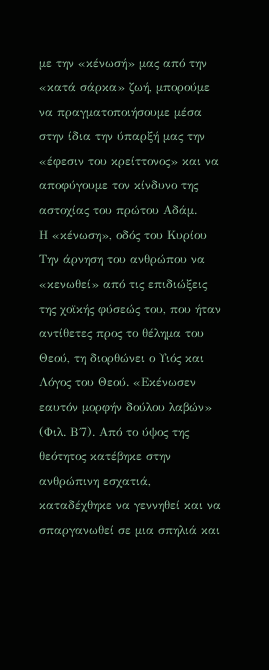με την «κένωσή» μας από την «κατά σάρκα» ζωή, μπορούμε να πραγματοποιήσουμε μέσα στην ίδια την ύπαρξή μας την «έφεσιν του κρείττονος» και να αποφύγουμε τον κίνδυνο της αστοχίας του πρώτου Αδάμ.
Η «κένωση», οδός του Κυρίου
Την άρνηση του ανθρώπου να «κενωθεί» από τις επιδιώξεις της χοϊκής φύσεώς του, που ήταν αντίθετες προς το θέλημα του Θεού, τη διορθώνει ο Υιός και Λόγος του Θεού. «Εκένωσεν εαυτόν μορφήν δούλου λαβών» (Φιλ. Β΄7). Από το ύψος της θεότητος κατέβηκε στην ανθρώπινη εσχατιά, καταδέχθηκε να γεννηθεί και να σπαργανωθεί σε μια σπηλιά και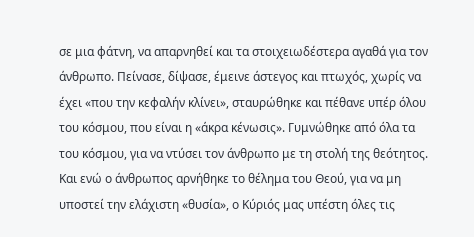σε μια φάτνη, να απαρνηθεί και τα στοιχειωδέστερα αγαθά για τον άνθρωπο. Πείνασε, δίψασε, έμεινε άστεγος και πτωχός, χωρίς να έχει «που την κεφαλήν κλίνει», σταυρώθηκε και πέθανε υπέρ όλου του κόσμου, που είναι η «άκρα κένωσις». Γυμνώθηκε από όλα τα του κόσμου, για να ντύσει τον άνθρωπο με τη στολή της θεότητος. Και ενώ ο άνθρωπος αρνήθηκε το θέλημα του Θεού, για να μη υποστεί την ελάχιστη «θυσία», ο Κύριός μας υπέστη όλες τις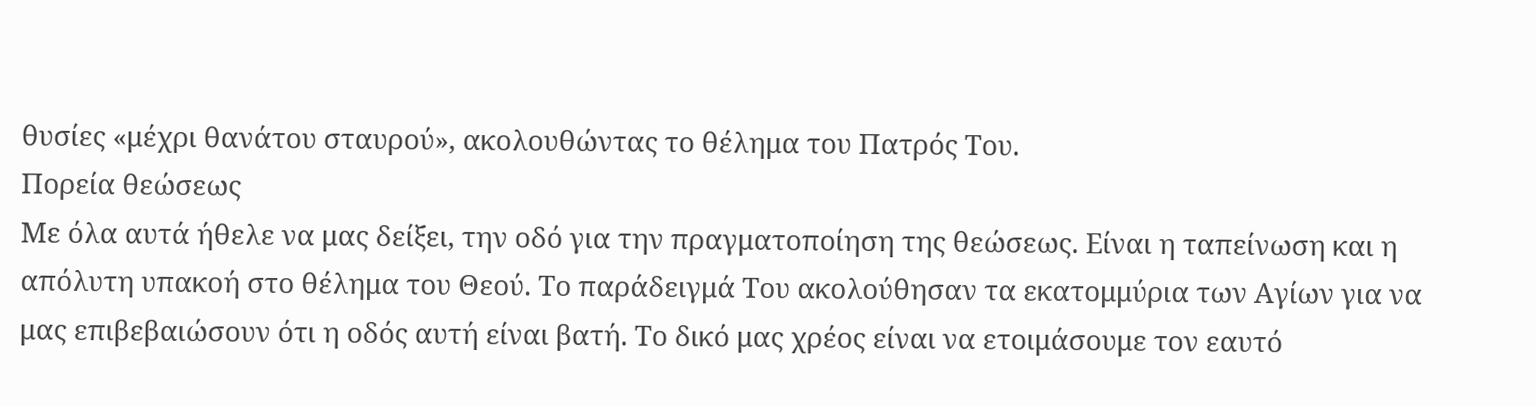θυσίες «μέχρι θανάτου σταυρού», ακολουθώντας το θέλημα του Πατρός Του.
Πορεία θεώσεως
Με όλα αυτά ήθελε να μας δείξει, την οδό για την πραγματοποίηση της θεώσεως. Είναι η ταπείνωση και η απόλυτη υπακοή στο θέλημα του Θεού. Το παράδειγμά Του ακολούθησαν τα εκατομμύρια των Αγίων για να μας επιβεβαιώσουν ότι η οδός αυτή είναι βατή. Το δικό μας χρέος είναι να ετοιμάσουμε τον εαυτό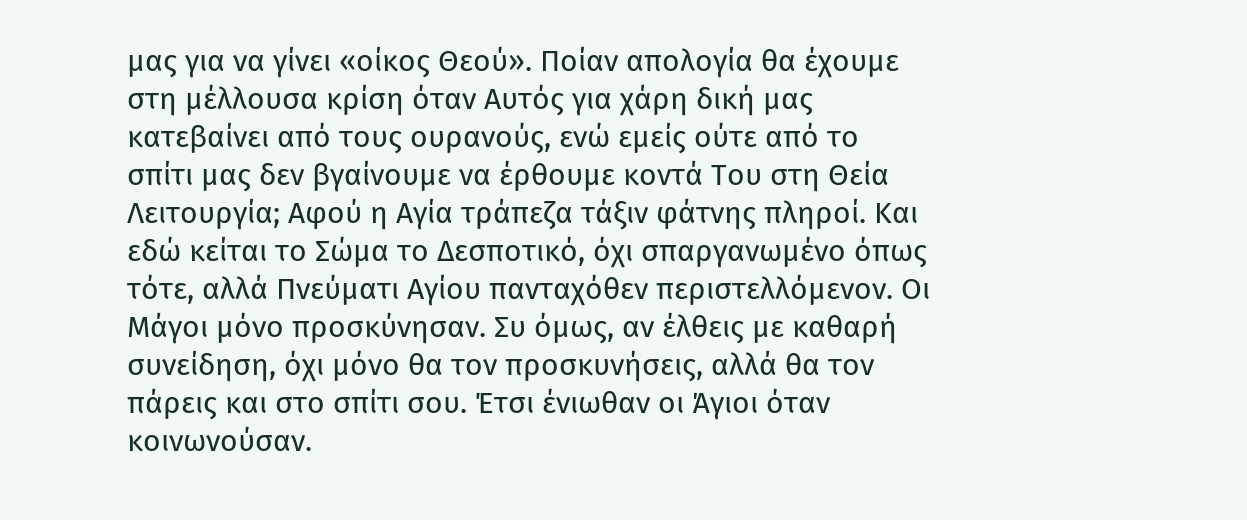μας για να γίνει «οίκος Θεού». Ποίαν απολογία θα έχουμε στη μέλλουσα κρίση όταν Αυτός για χάρη δική μας κατεβαίνει από τους ουρανούς, ενώ εμείς ούτε από το σπίτι μας δεν βγαίνουμε να έρθουμε κοντά Του στη Θεία Λειτουργία; Αφού η Αγία τράπεζα τάξιν φάτνης πληροί. Και εδώ κείται το Σώμα το Δεσποτικό, όχι σπαργανωμένο όπως τότε, αλλά Πνεύματι Αγίου πανταχόθεν περιστελλόμενον. Οι Μάγοι μόνο προσκύνησαν. Συ όμως, αν έλθεις με καθαρή συνείδηση, όχι μόνο θα τον προσκυνήσεις, αλλά θα τον πάρεις και στο σπίτι σου. Έτσι ένιωθαν οι Άγιοι όταν κοινωνούσαν.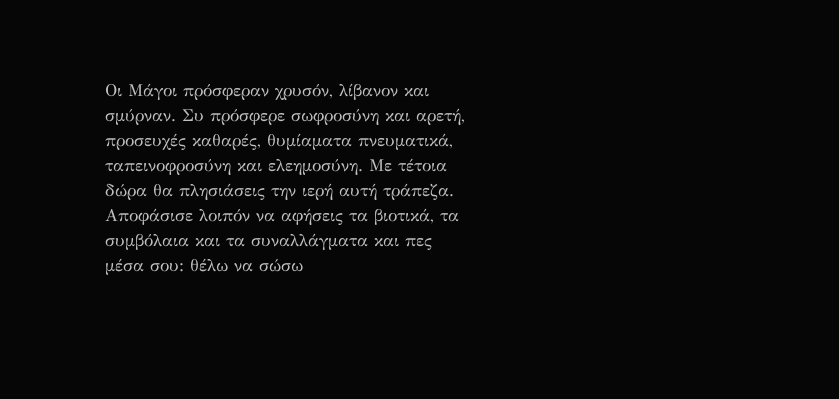Οι Μάγοι πρόσφεραν χρυσόν, λίβανον και σμύρναν. Συ πρόσφερε σωφροσύνη και αρετή, προσευχές καθαρές, θυμίαματα πνευματικά, ταπεινοφροσύνη και ελεημοσύνη. Με τέτοια δώρα θα πλησιάσεις την ιερή αυτή τράπεζα.
Αποφάσισε λοιπόν να αφήσεις τα βιοτικά, τα συμβόλαια και τα συναλλάγματα και πες μέσα σου: θέλω να σώσω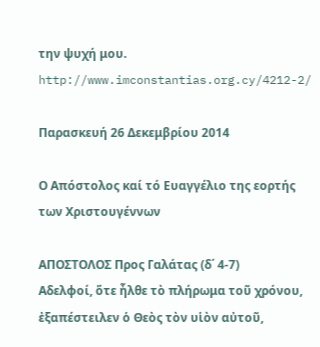την ψυχή μου.
http://www.imconstantias.org.cy/4212-2/

Παρασκευή 26 Δεκεμβρίου 2014

Ο Απόστολος καί τό Ευαγγέλιο της εορτής των Χριστουγέννων

ΑΠΟΣΤΟΛΟΣ Προς Γαλάτας (δ΄ 4-7)
Αδελφοί, ὅτε ἦλθε τὸ πλήρωμα τοῦ χρόνου, ἐξαπέστειλεν ὁ Θεὸς τὸν υἱὸν αὐτοῦ,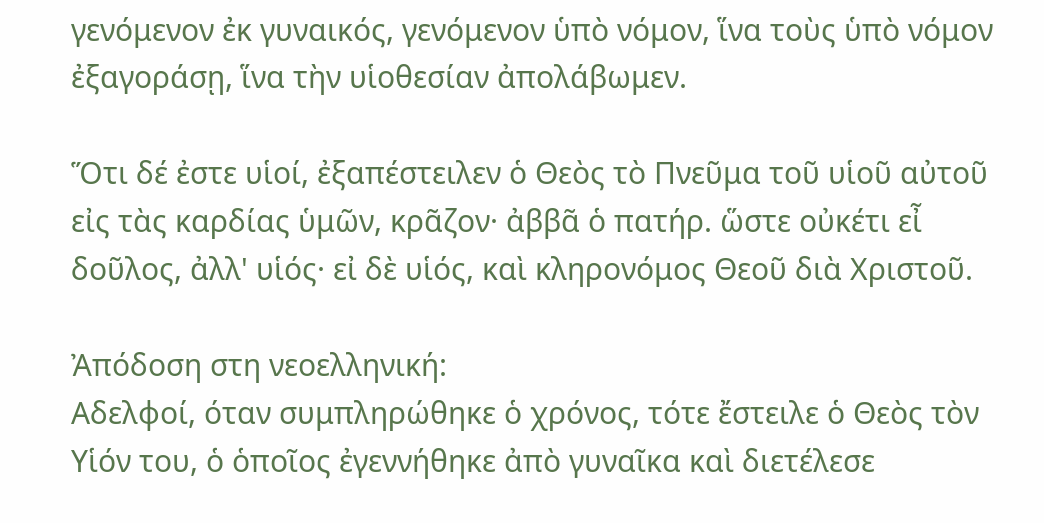γενόμενον ἐκ γυναικός, γενόμενον ὑπὸ νόμον, ἵνα τοὺς ὑπὸ νόμον ἐξαγοράσῃ, ἵνα τὴν υἱοθεσίαν ἀπολάβωμεν.

Ὅτι δέ ἐστε υἱοί, ἐξαπέστειλεν ὁ Θεὸς τὸ Πνεῦμα τοῦ υἱοῦ αὐτοῦ εἰς τὰς καρδίας ὑμῶν, κρᾶζον· ἀββᾶ ὁ πατήρ. ὥστε οὐκέτι εἶ δοῦλος, ἀλλ' υἱός· εἰ δὲ υἱός, καὶ κληρονόμος Θεοῦ διὰ Χριστοῦ.

Ἀπόδοση στη νεοελληνική:
Αδελφοί, όταν συμπληρώθηκε ὁ χρόνος, τότε ἔστειλε ὁ Θεὸς τὸν Υἱόν του, ὁ ὁποῖος ἐγεννήθηκε ἀπὸ γυναῖκα καὶ διετέλεσε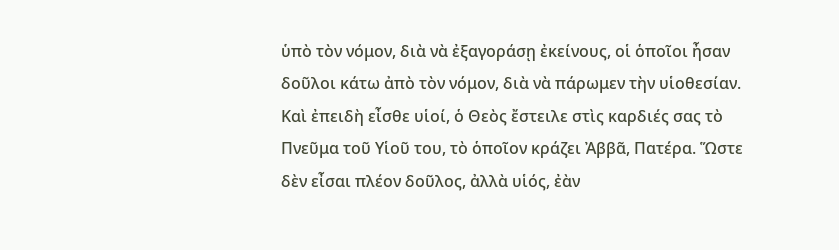ὑπὸ τὸν νόμον, διὰ νὰ ἐξαγοράσῃ ἐκείνους, οἱ ὁποῖοι ἦσαν δοῦλοι κάτω ἀπὸ τὸν νόμον, διὰ νὰ πάρωμεν τὴν υἱοθεσίαν.
Καὶ ἐπειδὴ εἶσθε υἱοί, ὁ Θεὸς ἔστειλε στὶς καρδιές σας τὸ Πνεῦμα τοῦ Υἱοῦ του, τὸ ὁποῖον κράζει Ἀββᾶ, Πατέρα. Ὥστε δὲν εἶσαι πλέον δοῦλος, ἀλλὰ υἱός, ἐὰν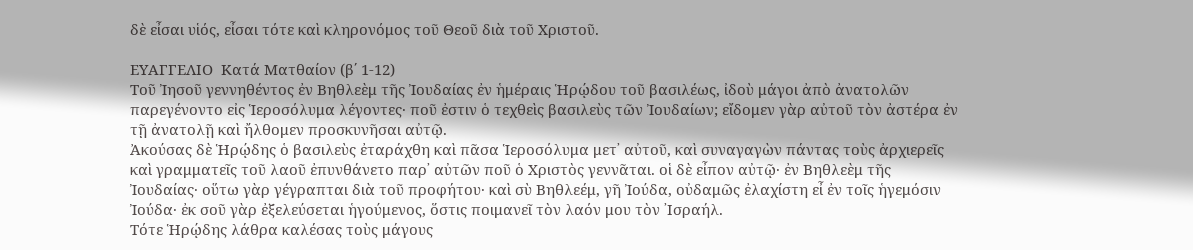δὲ εἶσαι υἱός, εἶσαι τότε καὶ κληρονόμος τοῦ Θεοῦ διὰ τοῦ Χριστοῦ.

ΕΥΑΓΓΕΛΙΟ  Κατά Ματθαίον (β΄ 1-12)
Τοῦ Ἰησοῦ γεννηθέντος ἐν Βηθλεὲμ τῆς Ἰουδαίας ἐν ἡμέραις Ἡρῴδου τοῦ βασιλέως, ἰδοὺ μάγοι ἀπὸ ἀνατολῶν παρεγένοντο εἰς Ἱεροσόλυμα λέγοντες· ποῦ ἐστιν ὁ τεχθεὶς βασιλεὺς τῶν Ἰουδαίων; εἴδομεν γὰρ αὐτοῦ τὸν ἀστέρα ἐν τῇ ἀνατολῇ καὶ ἤλθομεν προσκυνῆσαι αὐτῷ.
Ἀκούσας δὲ Ἡρῴδης ὁ βασιλεὺς ἐταράχθη καὶ πᾶσα Ἱεροσόλυμα μετ᾿ αὐτοῦ, καὶ συναγαγὼν πάντας τοὺς ἀρχιερεῖς καὶ γραμματεῖς τοῦ λαοῦ ἐπυνθάνετο παρ᾿ αὐτῶν ποῦ ὁ Χριστὸς γεννᾶται. οἱ δὲ εἶπον αὐτῷ· ἐν Βηθλεὲμ τῆς Ἰουδαίας· οὕτω γὰρ γέγραπται διὰ τοῦ προφήτου· καὶ σὺ Βηθλεέμ, γῆ Ἰούδα, οὐδαμῶς ἐλαχίστη εἶ ἐν τοῖς ἡγεμόσιν Ἰούδα· ἐκ σοῦ γὰρ ἐξελεύσεται ἡγούμενος, ὅστις ποιμανεῖ τὸν λαόν μου τὸν ᾿Ισραήλ.
Τότε Ἡρῴδης λάθρα καλέσας τοὺς μάγους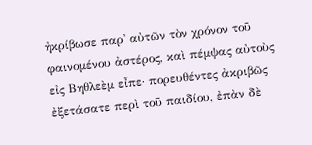ἠκρίβωσε παρ᾿ αὐτῶν τὸν χρόνον τοῦ φαινομένου ἀστέρος, καὶ πέμψας αὐτοὺς εἰς Βηθλεὲμ εἶπε· πορευθέντες ἀκριβῶς ἐξετάσατε περὶ τοῦ παιδίου, ἐπὰν δὲ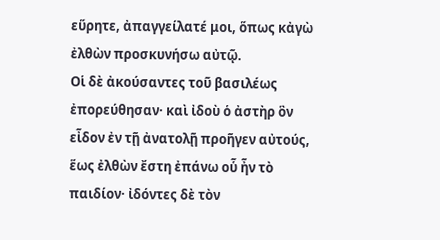εὕρητε, ἀπαγγείλατέ μοι, ὅπως κἀγὼ ἐλθὼν προσκυνήσω αὐτῷ.
Οἱ δὲ ἀκούσαντες τοῦ βασιλέως ἐπορεύθησαν· καὶ ἰδοὺ ὁ ἀστὴρ ὃν εἶδον ἐν τῇ ἀνατολῇ προῆγεν αὐτούς, ἕως ἐλθὼν ἔστη ἐπάνω οὗ ἦν τὸ παιδίον· ἰδόντες δὲ τὸν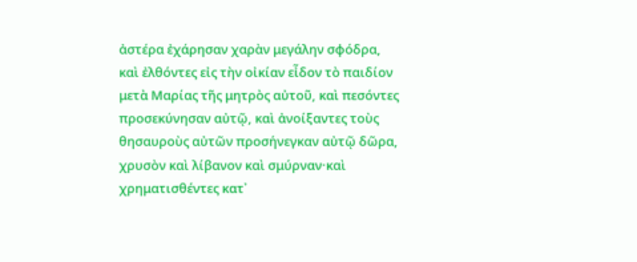ἀστέρα ἐχάρησαν χαρὰν μεγάλην σφόδρα, καὶ ἐλθόντες εἰς τὴν οἰκίαν εἶδον τὸ παιδίον μετὰ Μαρίας τῆς μητρὸς αὐτοῦ, καὶ πεσόντες προσεκύνησαν αὐτῷ, καὶ ἀνοίξαντες τοὺς θησαυροὺς αὐτῶν προσήνεγκαν αὐτῷ δῶρα, χρυσὸν καὶ λίβανον καὶ σμύρναν·καὶ χρηματισθέντες κατ᾿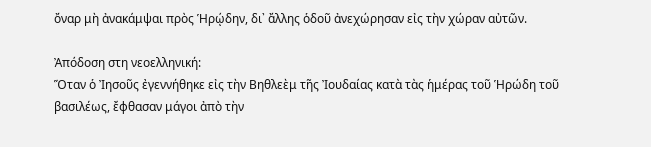ὄναρ μὴ ἀνακάμψαι πρὸς Ἡρῴδην, δι᾿ ἄλλης ὁδοῦ ἀνεχώρησαν εἰς τὴν χώραν αὐτῶν.

Ἀπόδοση στη νεοελληνική:
Ὅταν ὁ Ἰησοῦς ἐγεννήθηκε εἰς τὴν Βηθλεὲμ τῆς Ἰουδαίας κατὰ τὰς ἡμέρας τοῦ Ἡρώδη τοῦ βασιλέως, ἔφθασαν μάγοι ἀπὸ τὴν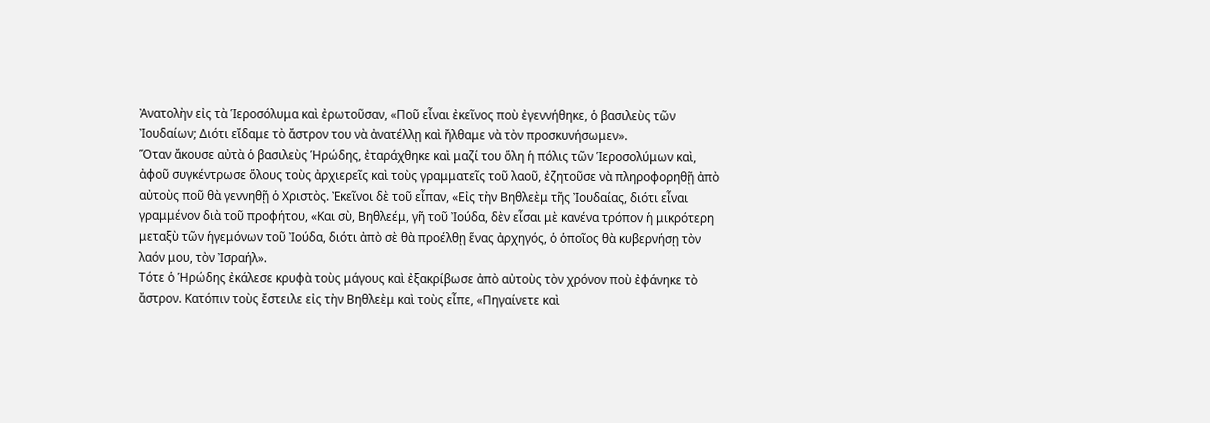Ἀνατολὴν εἰς τὰ Ἱεροσόλυμα καὶ ἐρωτοῦσαν, «Ποῦ εἶναι ἐκεῖνος ποὺ ἐγεννήθηκε, ὁ βασιλεὺς τῶν Ἰουδαίων; Διότι εἴδαμε τὸ ἄστρον του νὰ ἀνατέλλῃ καὶ ἤλθαμε νὰ τὸν προσκυνήσωμεν».
Ὅταν ἄκουσε αὐτὰ ὁ βασιλεὺς Ἡρώδης, ἐταράχθηκε καὶ μαζί του ὅλη ἡ πόλις τῶν Ἱεροσολύμων καὶ, ἀφοῦ συγκέντρωσε ὅλους τοὺς ἀρχιερεῖς καὶ τοὺς γραμματεῖς τοῦ λαοῦ, ἐζητοῦσε νὰ πληροφορηθῇ ἀπὸ αὐτοὺς ποῦ θὰ γεννηθῇ ὁ Χριστὸς. Ἐκεῖνοι δὲ τοῦ εἶπαν, «Εἰς τὴν Βηθλεὲμ τῆς Ἰουδαίας, διότι εἶναι γραμμένον διὰ τοῦ προφήτου, «Και σὺ, Βηθλεέμ, γῆ τοῦ Ἰούδα, δὲν εἶσαι μὲ κανένα τρόπον ἡ μικρότερη μεταξὺ τῶν ἡγεμόνων τοῦ Ἰούδα, διότι ἀπὸ σὲ θὰ προέλθῃ ἕνας ἀρχηγός, ὁ ὁποῖος θὰ κυβερνήσῃ τὸν λαόν μου, τὸν Ἰσραήλ».
Τότε ὁ Ἡρώδης ἐκάλεσε κρυφὰ τοὺς μάγους καὶ ἐξακρίβωσε ἀπὸ αὐτοὺς τὸν χρόνον ποὺ ἐφάνηκε τὸ ἄστρον. Κατόπιν τοὺς ἔστειλε εἰς τὴν Βηθλεὲμ καὶ τοὺς εἶπε, «Πηγαίνετε καὶ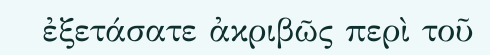ἐξετάσατε ἀκριβῶς περὶ τοῦ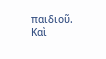παιδιοῦ. Καὶ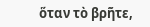ὅταν τὸ βρῆτε,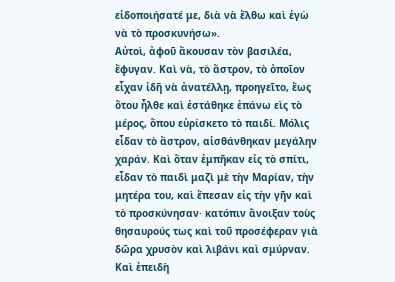εἰδοποιήσατέ με, διὰ νὰ ἔλθω καὶ ἐγὼ νὰ τὸ προσκυνήσω».
Αὐτοὶ, ἀφοῦ ἄκουσαν τὸν βασιλέα, ἔφυγαν. Καὶ νὰ, τὸ ἄστρον, τὸ ὁποῖον εἶχαν ἰδῆ νὰ ἀνατέλλῃ, προηγεῖτο, ἕως ὅτου ἦλθε καὶ ἐστάθηκε ἐπάνω εὶς τὸ μέρος, ὅπου εὑρίσκετο τὸ παιδί. Μόλις εἶδαν τὸ ἄστρον, αἰσθάνθηκαν μεγάλην χαράν. Καὶ ὅταν ἐμπῆκαν εἰς τὸ σπίτι, εἶδαν τὸ παιδὶ μαζὶ μὲ τὴν Μαρίαν, τὴν μητέρα του, καὶ ἔπεσαν εἰς τὴν γῆν καὶ τὸ προσκύνησαν· κατόπιν ἄνοιξαν τοὺς θησαυρούς τως καὶ τοῦ προσέφεραν γιὰ δῶρα χρυσὸν καὶ λιβάνι καὶ σμύρναν. Καὶ ἐπειδὴ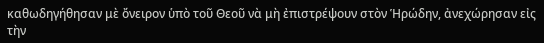καθωδηγήθησαν μὲ ὄνειρον ὑπὸ τοῦ Θεοῦ νὰ μὴ ἐπιστρέψουν στὸν Ἡρώδην, ἀνεχώρησαν εἰς τὴν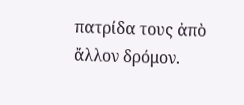πατρίδα τους ἀπὸ ἄλλον δρόμον.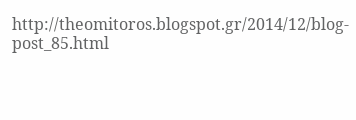http://theomitoros.blogspot.gr/2014/12/blog-post_85.html